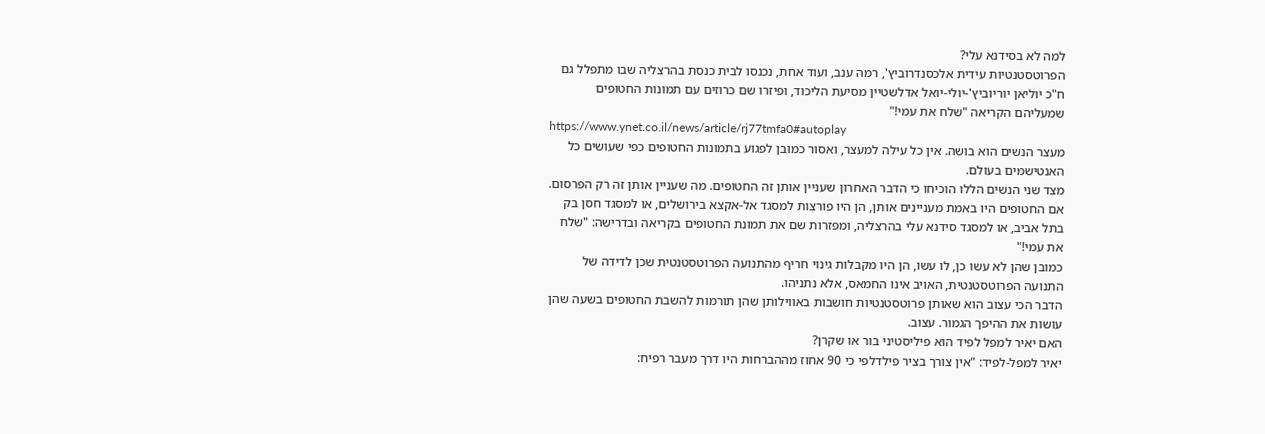למה לא בסידנא עלי?
הפרוטסטנטיות עידית אלכסנדרוביץ', רמה ענב, ועוד אחת, נכנסו לבית כנסת בהרצליה שבו מתפלל גם ח"כ יוליאן יוריוביץ'-יולי-יואל אדלשטיין מסיעת הליכוד, ופיזרו שם כרוזים עם תמונות החטופים שמעליהם הקריאה "שלח את עמי!"
https://www.ynet.co.il/news/article/rj77tmfa0#autoplay
מעצר הנשים הוא בושה. אין כל עילה למעצר, ואסור כמובן לפגוע בתמונות החטופים כפי שעושים כל האנטישמים בעולם.
מצד שני הנשים הללו הוכיחו כי הדבר האחרון שעניין אותן זה החטופים. מה שעניין אותן זה רק הפרסום. אם החטופים היו באמת מעניינים אותן, הן היו פורצות למסגד אל-אקצא בירושלים, או למסגד חסן בק בתל אביב, או למסגד סידנא עלי בהרצליה, ומפזרות שם את תמונת החטופים בקריאה ובדרישה: "שלח את עמי!"
כמובן שהן לא עשו כן, לו עשו, הן היו מקבלות גינוי חריף מהתנועה הפרוטסטנטית שכן לדידה של התנועה הפרוטסטנטית, האויב אינו החמאס, אלא נתניהו.
הדבר הכי עצוב הוא שאותן פרוטסטנטיות חושבות באווילותן שהן תורמות להשבת החטופים בשעה שהן עושות את ההיפך הגמור. עצוב.
האם יאיר למפל לפיד הוא פיליסטיני בור או שקרן?
יאיר למפל-לפיד: "אין צורך בציר פילדלפי כי 90 אחוז מההברחות היו דרך מעבר רפיח: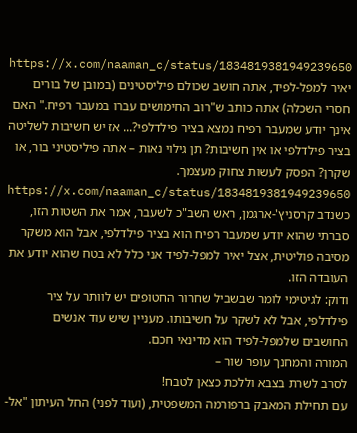https://x.com/naaman_c/status/1834819381949239650
יאיר למפל-לפיד, אתה חושב שכולם פיליסטינים (במובן של בורים חסרי השכלה) אתה כותב ש"רוב החימושים עברו במעבר רפיח." האם אינך יודע שמעבר רפיח נמצא בציר פילדלפי?... אז יש חשיבות לשליטה בציר פילדלפי או אין חשיבות? תן גילוי נאות – אתה פיליסטיני בור, או שקרן? הפסק לעשות צחוק מעצמך.
https://x.com/naaman_c/status/1834819381949239650
כשנדב קרסניץ'-ארגמן, ראש השב"כ לשעבר, אמר את השטות הזו, סברתי שהוא יודע שמעבר רפיח הוא בציר פילדלפי, אבל הוא משקר מסיבה פוליטית, אצל יאיר למפל-לפיד אני כלל לא בטח שהוא יודע את העובדה הזו.
ודוק: לגיטימי לומר שבשביל שחרור החטופים יש לוותר על ציר פילדלפי, אבל לא לשקר על חשיבותו. מעניין שיש עוד אנשים החושבים שלמפל-לפיד הוא מדינאי חכם.
המורה והמחנך עופר שור –
לסרב לשרת בצבא וללכת כצאן לטבח!
עם תחילת המאבק ברפורמה המשפטית, (ועוד לפני) החל העיתון "אל-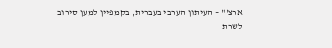ארצ'" – העיתון הערבי בעברית, בקמפיין למען סירוב לשרת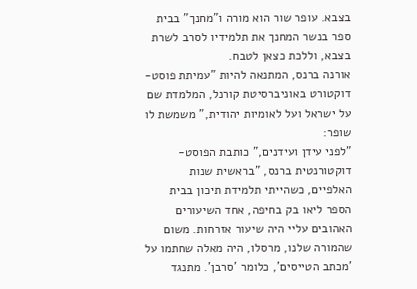בצבא. עופר שור הוא מורה ו"מחנך" בבית ספר בנשר המחנך את תלמידיו לסרב לשרת בצבא, וללכת כצאן לטבח.
אורנה ברנס, המתנאה להיות "עמיתת פוסט-דוקטורט באוניברסיטת קורנל, המלמדת שם על ישראל ועל לאומיות יהודית," משמשת לו שופר:
"לפני עידן ועידנים," כותבת הפוסט-דוקטורנטית ברנס, "בראשית שנות האלפיים, כשהייתי תלמידת תיכון בבית הספר ליאו בק בחיפה, אחד השיעורים האהובים עליי היה שיעור אזרחות. משום שהמורה שלנו, מרסלו, היה מאלה שחתמו על 'מכתב הטייסים', כלומר 'סרבן'. מתנגד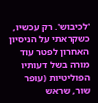'לכיבוש'. רק עכשיו, כשקראתי על הניסיון האחרון לפטר עוד מורה בשל דעותיו הפוליטיות (עופר שור, שראש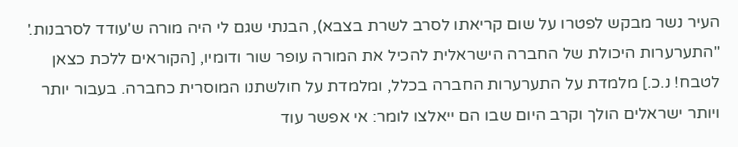העיר נשר מבקש לפטרו על שום קריאתו לסרב לשרת בצבא), הבנתי שגם לי היה מורה ש'עודד לסרבנות.'
"התערערות היכולת של החברה הישראלית להכיל את המורה עופר שור ודומיו, [הקוראים ללכת כצאן לטבח! נ.כ.] מלמדת על התערערות החברה בכלל, ומלמדת על חולשתנו המוסרית כחברה. בעבור יותר ויותר ישראלים הולך וקרב היום שבו הם ייאלצו לומר: אי אפשר עוד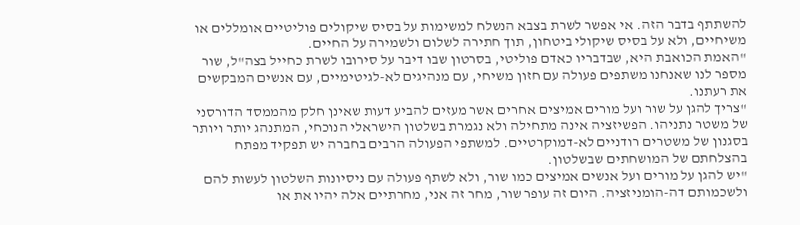להשתתף בדבר הזה. אי אפשר לשרת בצבא הנשלח למשימות על בסיס שיקולים פוליטיים אומללים או משיחיים, ולא על בסיס שיקולי ביטחון, תוך חתירה לשלום ולשמירה על החיים.
"האמת הכואבת היא, שבדבריו כאדם פוליטי, בסרטון שבו דיבר על סירובו לשרת כחייל בצה"ל, שור מספר לנו שאנחנו משתפים פעולה עם חזון משיחי, עם מנהיגים לא-לגיטימיים, עם אנשים המבקשים את רעתנו.
"צריך להגן על שור ועל מורים אמיצים אחרים אשר מעזים להביע דעות שאינן חלק מהממסד הדורסני של משטר נתניהו. הפשיזציה אינה מתחילה ולא נגמרת בשלטון הישראלי הנוכחי, המתנהג יותר ויותר בסגנון של משטרים רודניים לא-דמוקרטיים. למשתפי הפעולה הרבים בחברה יש תפקיד מפתח בהצלחתם של המושחתים שבשלטון.
"יש להגן על מורים ועל אנשים אמיצים כמו שור, ולא לשתף פעולה עם ניסיונות השלטון לעשות להם ולשכמותם דה-הומניזציה. היום זה עופר שור, מחר זה אני, מחרתיים אלה יהיו את או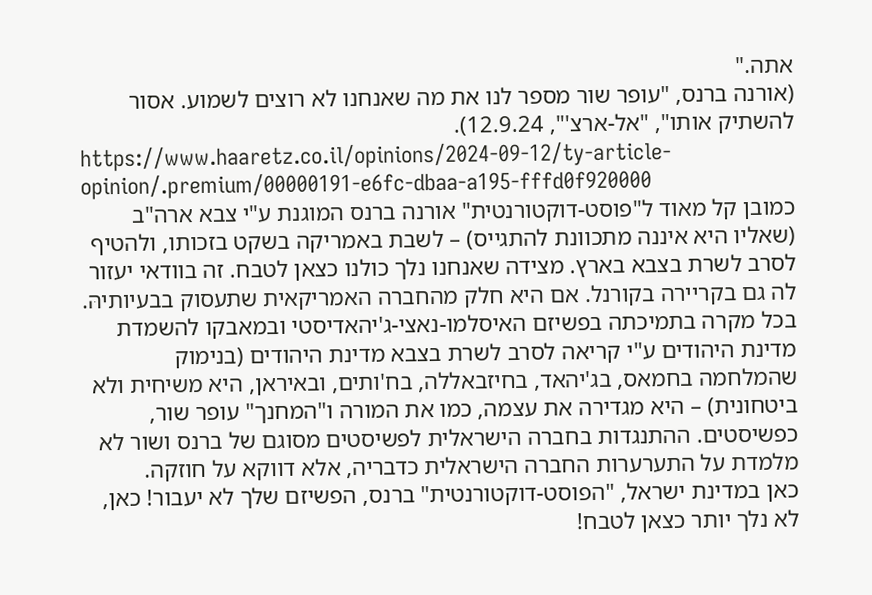אתה."
(אורנה ברנס, "עופר שור מספר לנו את מה שאנחנו לא רוצים לשמוע. אסור להשתיק אותו", "אל-ארצ'", 12.9.24).
https://www.haaretz.co.il/opinions/2024-09-12/ty-article-opinion/.premium/00000191-e6fc-dbaa-a195-fffd0f920000
כמובן קל מאוד ל"פוסט-דוקטורנטית" אורנה ברנס המוגנת ע"י צבא ארה"ב (שאליו היא איננה מתכוונת להתגייס) – לשבת באמריקה בשקט בזכותו, ולהטיף לסרב לשרת בצבא בארץ. מצידה שאנחנו נלך כולנו כצאן לטבח. זה בוודאי יעזור לה גם בקריירה בקורנל. אם היא חלק מהחברה האמריקאית שתעסוק בבעיותיהּ.
בכל מקרה בתמיכתה בפשיזם האיסלמו-נאצי-ג'יהאדיסטי ובמאבקו להשמדת מדינת היהודים ע"י קריאה לסרב לשרת בצבא מדינת היהודים (בנימוק שהמלחמה בחמאס, בג'יהאד, בחיזבאללה, בח'ותים, ובאיראן, היא משיחית ולא ביטחונית) – היא מגדירה את עצמה, כמו את המורה ו"המחנך" עופר שור, כפשיסטים. ההתנגדות בחברה הישראלית לפשיסטים מסוגם של ברנס ושור לא מלמדת על התערערות החברה הישראלית כדבריה, אלא דווקא על חוזקה.
כאן במדינת ישראל, "הפוסט-דוקטורנטית" ברנס, הפשיזם שלך לא יעבור! כאן, לא נלך יותר כצאן לטבח!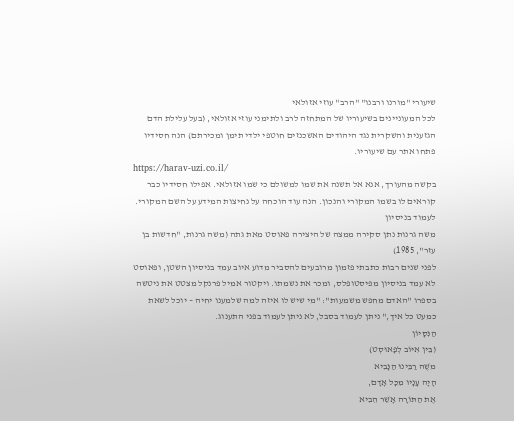שיעורי "מורנו ורבנו" "הרב" עוזי אזולאי
לכל המעוניינים בשיעוריו של המתחזה לרב ולתימני עוזי אזולאי, (בעל עלילת הדם הגזענית והשקרית נגד היהודים האשכנזים חוטפי ילדי תימן ומכירתם) הנה חסידיו פתחו אתר עם שיעוריו.
https://harav-uzi.co.il/
בקשה מהעורך, אנא אל תשנה את שמו למשולם כי שמו אזולאי. אפילו חסידיו כבר קוראים לו בשמו המקורי והנכון. הנה עוד הוכחה על נחיצות המידע על השם המקורי.
לעמוד בניסיון
משה גרנות נתן סקירה ממצה של היצירה פאוסט מאת גתה (משה גרנות, "חדשות בן עזר", 1985)
לפני שנים רבות כתבתי פזמון מרובעים להסביר מדוע איוב עמד בניסיון השטן, ופאוסט לא עמד בניסיון מפיסטופלס, ומכר את נשמתו. ויקטור אמיל פרנקל מצטט את ניטשה בספרו "האדם מחפש משמעות": "מי שיש לו איזה למה שלמענו יחיה – יוכל לשאת כמעט כל איך," ניתן לעמוד בסבל, לא ניתן לעמוד בפני התענוג.
הַנִּסָּיוֹן
(בֵּין אִיּוֹב לְפָאוּסְט)
משֶׁה רַבֵּינוּ הַנָּבִיא
הָיָה עָנָיו מִכָּל אָדָם,
אֶת הַתּוֹרָה אָשֵׁר הֵבִיא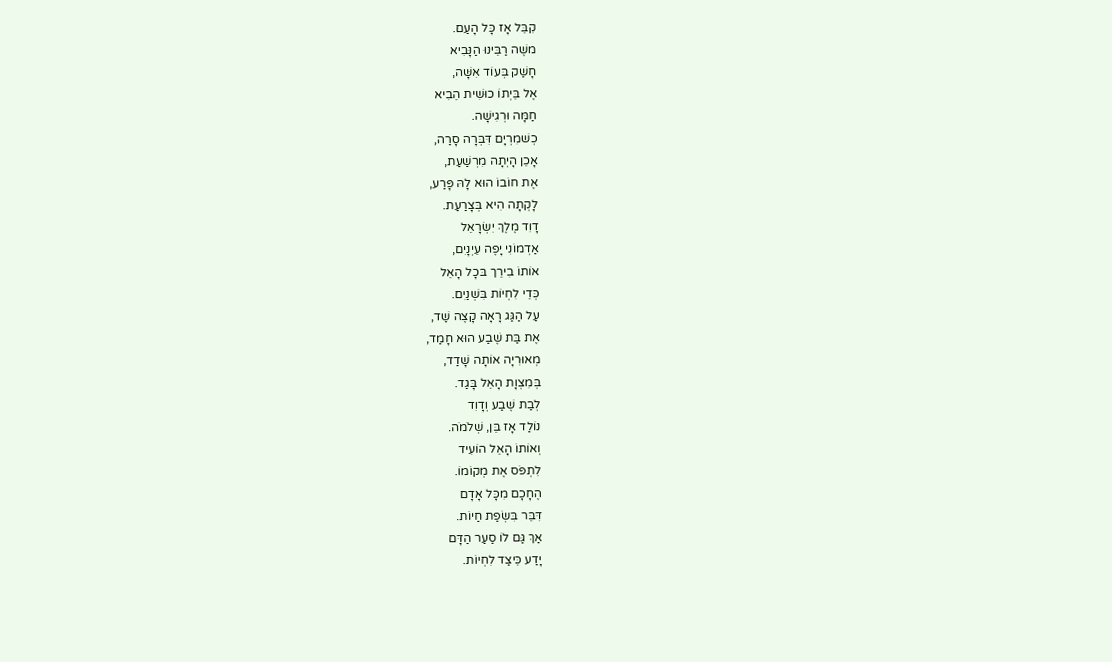קִבֵּל אָז כָּל הָעַם.
משֶׁה רַבֵּינוּ הַנָּבִיא
חָשַׁק בְּעוֹד אִשָּׁה,
אֶל בֵּיְתוֹ כוּשִׁית הֵבִיא
חַמָּה וּרְגִישָׁה.
כְשׁמִרְיָם דִּבְּרָה סָרַה,
אָכֵן הָיְתָה מִרְשַׁעַת,
אֶת חוֹבוֹ הוּא לָהּ פָּרַע,
לָקְתָה הִיא בְּצָרַעַת.
דָוִד מֶלֶךְ יִשְׂרָאֵל
אַדְמוֹנִי יָפֶה עֵיְנָיִם,
אוֹתוֹ בִירֵך בּכָל הָאֵל
כְּדֵי לִחְיוֹת בִּשְׁנַיִם.
עַל הַגַּג רָאָה קָצֶה שַׁד,
אֶת בַּת שֶׁבַע הוּא חָמַד,
מְאוּרִיָה אוֹתָה שָׁדַד,
בְּמִצְוָת הָאֵל בָּגַד.
לְבַת שֶׁבַע וְדָוִד
נוֹלַד אָז בֵּן, שְׁלֹמֹה.
וְאוֹתוֹ הָאֵל הוֹעִיד
לִתְפֹּס אֶת מְקוֹמוֹ.
הֶחָכָם מִכָּל אָדָם
דִּבֵּר בִּשְׂפַת חַיוֹת.
אַךְ גַּם לוֹ סַעַר הַדָּם
יָדַע כֵּיצַד לִחְיוֹת.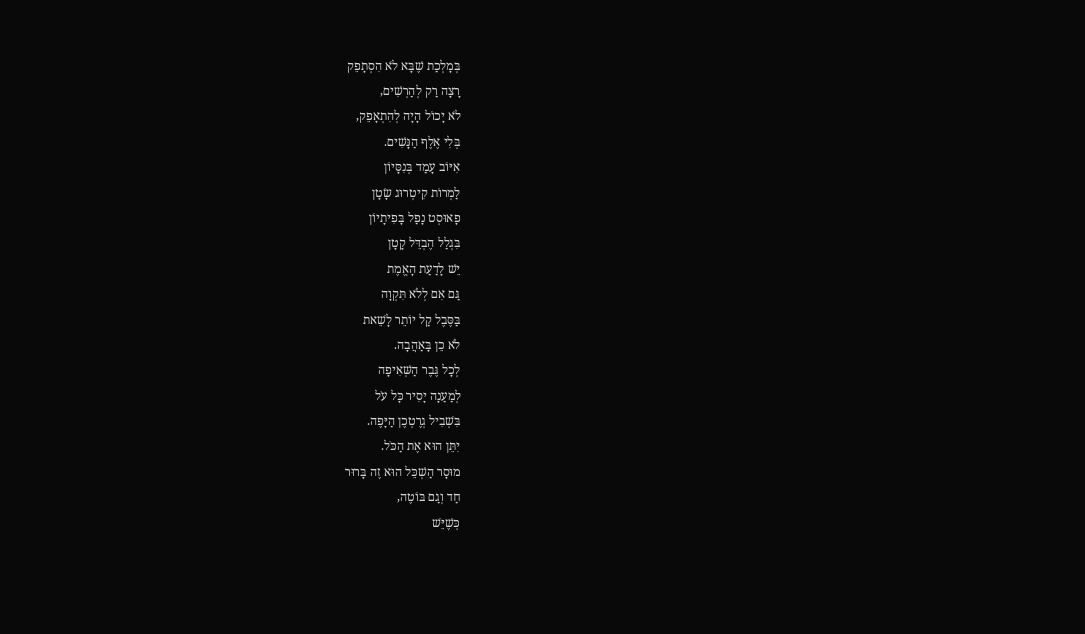בְּמָלְכַת שֶׁבָּא לֹא הִסְתָפֵק
רָצָה רַק לְהַרְשִׁים,
לֹא יָכוֹל הָיָה לְהִתְאָפֵק,
בְּלִי אֶלֶף הַנָּשִׁים.
אִיּוֹב עָמַד בְּנִסָּיוֹן
לַמְרוֹת קִיטְרוּג שָׂטָן
פָאוּסְט נָפַל בָּפִיתָיוֹן
בִּגְלַל הֶבְדֵּל קָטָן
יֵשׁ לָדַעַת הָאֱמֶת
גַּם אִם לְלֹא תִּקְוָה
בַּסֶּבֶל קַל יוֹתֵר לָשֵׁאת
לֹא כֵן בָּאַהֲבָה.
לְכָל גֶּבֶר הַשְּׁאִיפָה
לְמַעַנָה יָסִיר כָּל עֹל
בִּשְׁבִיל גְרֶטְכֶן הַיָּפֶה.
יִתֵּן הוּא אֶת הַכֹּל.
מוּסָר הַשְׁכֵּל הוּא זֶה בָּרוּר
חַד וְגַם בּוֹטֶה,
כְּשֶׁיֵּשׁ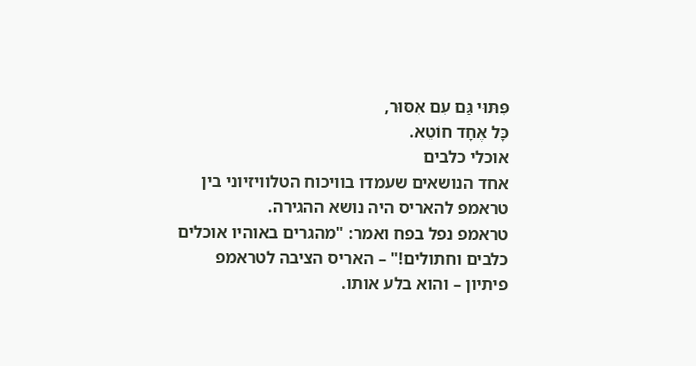פִּתּוּי גַּם עִם אִסּוּר,
כָּל אֶחָד חוֹטֵא.
אוכלי כלבים
אחד הנושאים שעמדו בוויכוח הטלוויזיוני בין טראמפ להאריס היה נושא ההגירה.
טראמפ נפל בפח ואמר: "מהגרים באוהיו אוכלים כלבים וחתולים!" – האריס הציבה לטראמפ פיתיון – והוא בלע אותו.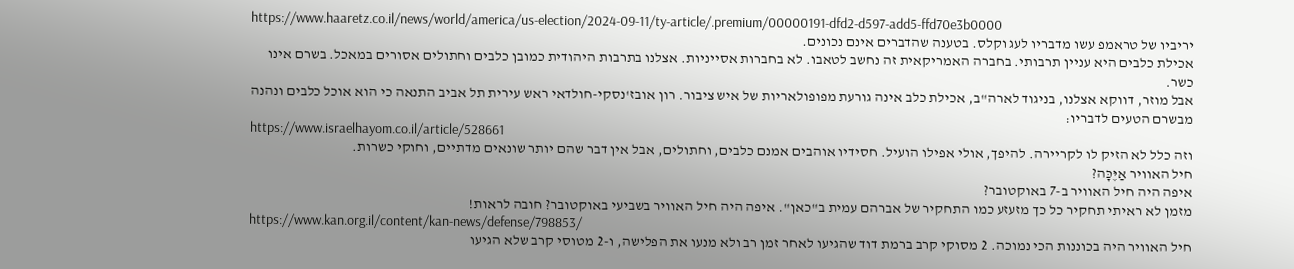https://www.haaretz.co.il/news/world/america/us-election/2024-09-11/ty-article/.premium/00000191-dfd2-d597-add5-ffd70e3b0000
יריביו של טראמפ עשו מדבריו לעג וקלס. בטענה שהדברים אינם נכונים.
אכילת כלבים היא עניין תרבותי. בחברה האמריקאית זה נחשב לטאבו. לא בחברות אסייניות. אצלנו בתרבות היהודית כמובן כלבים וחתולים אסורים במאכל. בשרם אינו כשר.
אבל מוזר, דווקא אצלנו, בניגוד לארה"ב, אכילת כלב אינה גורעת מפופולאריות של איש ציבור. רון אובז'נסקי-חולדאי ראש עירית תל אביב התנאה כי הוא אוכל כלבים ונהנה מבשרם הטעים לדבריו:
https://www.israelhayom.co.il/article/528661
וזה כלל לא הזיק לו לקריירה. להיפך, אולי אפילו הועיל. חסידיו אוהבים אמנם כלבים, וחתולים, אבל אין דבר שהם יותר שונאים מדתיים, וחוקי כשרות.
חיל האוויר אַיֶּכָּה?
איפה היה חיל האוויר ב-7 באוקטובר?
מזמן לא ראיתי תחקיר כל כך מזעזע כמו התחקיר של אברהם עמית ב"כאן". איפה היה חיל האוויר בשביעי באוקטובר? חובה לראות!
https://www.kan.org.il/content/kan-news/defense/798853/
חיל האוויר היה בכוננות הכי נמוכה. 2 מסוקי קרב ברמת דוד שהגיעו לאחר זמן רב ולא מנעו את הפלישה, ו-2 מטוסי קרב שלא הגיעו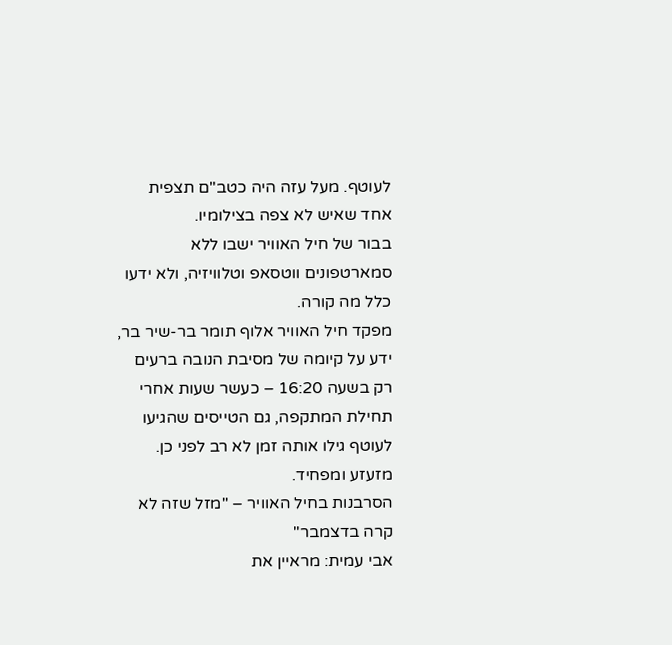לעוטף. מעל עזה היה כטב"ם תצפית אחד שאיש לא צפה בצילומיו.
בבור של חיל האוויר ישבו ללא סמארטפונים ווטסאפ וטלוויזיה, ולא ידעו כלל מה קורה.
מפקד חיל האוויר אלוף תומר בר-שיר בר, ידע על קיומה של מסיבת הנובה ברעים רק בשעה 16:20 – כעשר שעות אחרי תחילת המתקפה, גם הטייסים שהגיעו לעוטף גילו אותה זמן לא רב לפני כן.
מזעזע ומפחיד.
הסרבנות בחיל האוויר – "מזל שזה לא קרה בדצמבר"
אבי עמית: מראיין את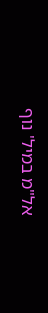אל"מ במיל' נוף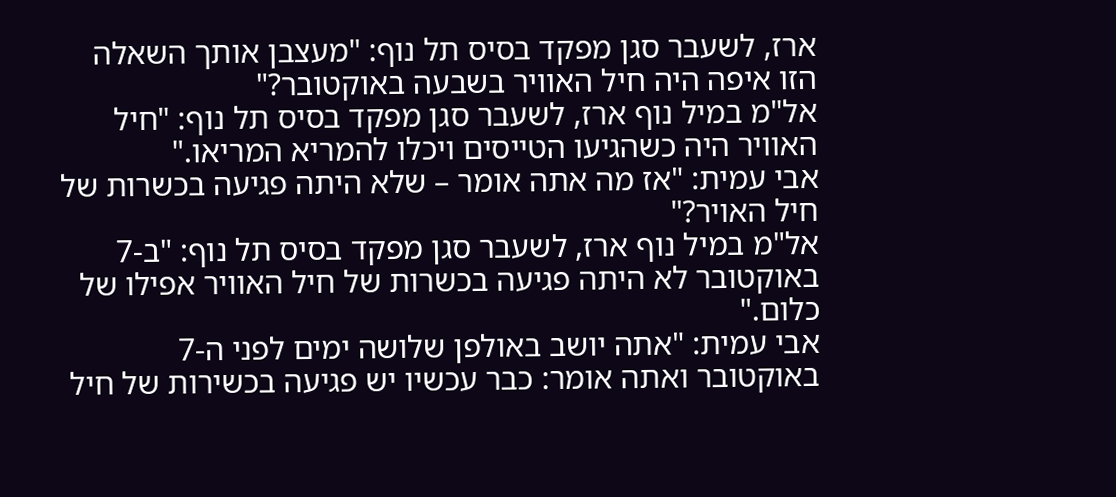ארז, לשעבר סגן מפקד בסיס תל נוף: "מעצבן אותך השאלה הזו איפה היה חיל האוויר בשבעה באוקטובר?"
אל"מ במיל נוף ארז, לשעבר סגן מפקד בסיס תל נוף: "חיל האוויר היה כשהגיעו הטייסים ויכלו להמריא המריאו."
אבי עמית: "אז מה אתה אומר – שלא היתה פגיעה בכשרות של חיל האויר?"
אל"מ במיל נוף ארז, לשעבר סגן מפקד בסיס תל נוף: "ב-7 באוקטובר לא היתה פגיעה בכשרות של חיל האוויר אפילו של כלום."
אבי עמית: "אתה יושב באולפן שלושה ימים לפני ה-7 באוקטובר ואתה אומר: כבר עכשיו יש פגיעה בכשירות של חיל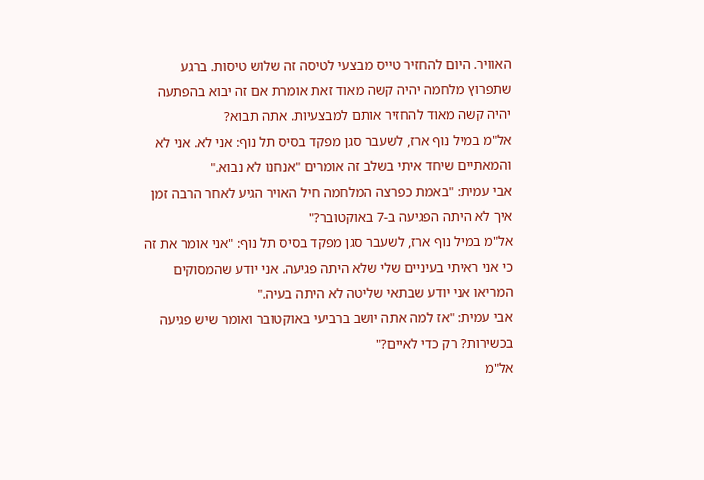האוויר. היום להחזיר טייס מבצעי לטיסה זה שלוש טיסות. ברגע שתפרוץ מלחמה יהיה קשה מאוד זאת אומרת אם זה יבוא בהפתעה יהיה קשה מאוד להחזיר אותם למבצעיות. אתה תבוא?
אל"מ במיל נוף ארז, לשעבר סגן מפקד בסיס תל נוף: אני לא. אני לא והמאתיים שיחד איתי בשלב זה אומרים "אנחנו לא נבוא."
אבי עמית: "באמת כפרצה המלחמה חיל האויר הגיע לאחר הרבה זמן איך לא היתה הפגיעה ב-7 באוקטובר?"
אל"מ במיל נוף ארז, לשעבר סגן מפקד בסיס תל נוף: "אני אומר את זה כי אני ראיתי בעיניים שלי שלא היתה פגיעה. אני יודע שהמסוקים המריאו אני יודע שבתאי שליטה לא היתה בעיה."
אבי עמית: "אז למה אתה יושב ברביעי באוקטובר ואומר שיש פגיעה בכשירות? רק כדי לאיים?"
אל"מ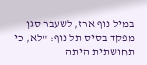במיל נוף ארז, לשעבר סגן מפקד בסיס תל נוף: "לא, כי תחושתית היתה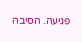פגיעה. הסיבה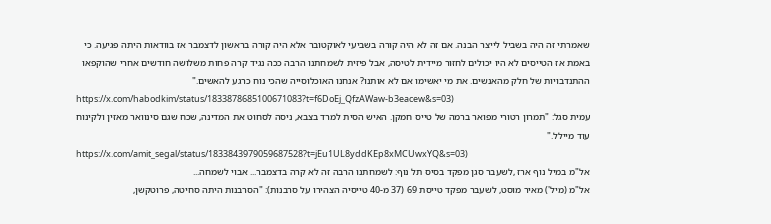שאמרתי זה היה בשביל לייצר הבנה. אם זה לא היה קורה בשביעי לאוקטובר אלא היה קורה בראשון לדצמבר אז בוודאות היתה פגיעה. כי באמת אז הטייסים לא היו יכולים לחזור מיידית לטיסה, אבל פיזית לשמחתנו הרבה ככה נגיד קרה פחות משלושה חודשים אחרי שהוקפאו ההתנדבויות של חלק מהאנשים. את מי יאשימו אם לא אותנו? אנחנו האוכלוסייה שהכי נוח כרגע להאשים."
https://x.com/habodkim/status/1833878685100671083?t=f6DoEj_QfzAWaw-b3eacew&s=03)
עמית סגל: "תמרון רטורי מפואר ברמה של טייס חמקן. האיש הסית למרד בצבא, ניסה לסחוט את המדינה, שכח שגם סינוואר מאזין ולקינוח עוד מיילל."
https://x.com/amit_segal/status/1833843979059687528?t=jEu1UL8yddKEp8xMCUwxYQ&s=03)
אל"מ במיל נוף ארז ,לשעבר סגן מפקד בסיס תל נוף: לשמחתנו הרבה זה לא קרה בדצמבר... אבוי לשמחה...
אל"מ (מיל') מאיר מוסט, לשעבר מפקד טייסת 69 (37 מ-40 טייסיה הצהירו על סרבנות): "הסרבנות היתה סחיטה, פרוטקשן,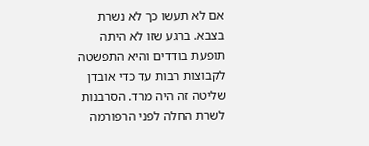אם לא תעשו כך לא נשרת בצבא. ברגע שזו לא היתה תופעת בודדים והיא התפשטה לקבוצות רבות עד כדי אובדן שליטה זה היה מרד. הסרבנות לשרת החלה לפני הרפורמה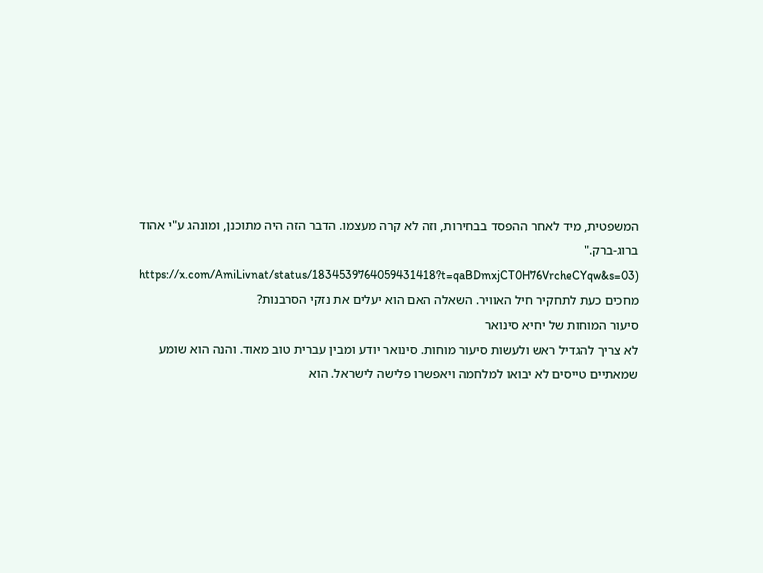המשפטית, מיד לאחר ההפסד בבחירות, וזה לא קרה מעצמו. הדבר הזה היה מתוכנן, ומונהג ע"י אהוד ברוג-ברק."
https://x.com/AmiLivnat/status/1834539764059431418?t=qaBDmxjCT0H76VrcheCYqw&s=03)
מחכים כעת לתחקיר חיל האוויר. השאלה האם הוא יעלים את נזקי הסרבנות?
סיעור המוחות של יחיא סינואר
לא צריך להגדיל ראש ולעשות סיעור מוחות. סינואר יודע ומבין עברית טוב מאוד. והנה הוא שומע שמאתיים טייסים לא יבואו למלחמה ויאפשרו פלישה לישראל. הוא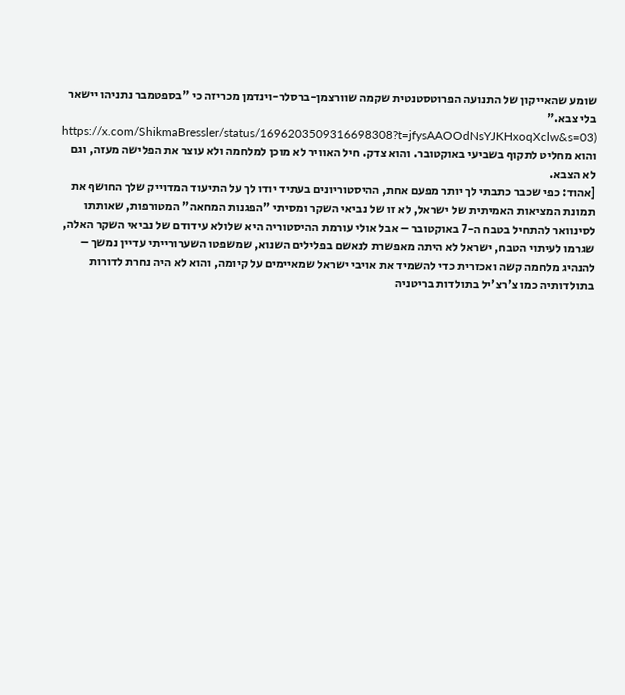שומע שהאייקון של התנועה הפרוטסטנטית שקמה שוורצמן-ברסלר-וינדמן מכריזה כי "בספטמבר נתניהו יישאר בלי צבא."
https://x.com/ShikmaBressler/status/1696203509316698308?t=jfysAAOOdNsYJKHxoqXclw&s=03)
והוא מחליט לתקוף בשביעי באוקטובר. והוא צדק. חיל האוויר לא מוכן למלחמה ולא עוצר את הפלישה מעזה, וגם לא הצבא.
[אהוד: כפי שכבר כתבתי לך יותר מפעם אחת, ההיסטוריונים בעתיד יודו לך על התיעוד המדוייק שלך החושף את תמונת המציאות האמיתית של ישראל, לא זו של נביאי השקר ומסיתי "הפגנות המחאה" המטורפות, שאותתו לסינוואר להתחיל בטבח ה-7 באוקטובר – אבל אולי עורמת ההיסטוריה היא שלולא עידודם של נביאי השקר האלה, שגרמו לעיתוי הטבח, ישראל לא היתה מאפשרת לנאשם בפלילים השנוא, שמשפטו השערורייתי עדיין נמשך – להנהיג מלחמה קשה ואכזרית כדי להשמיד את אויבי ישראל שמאיימים על קיומה, והוא לא היה נחרת לדורות בתולדותיה כמו צ'רצ'יל בתולדות בריטניה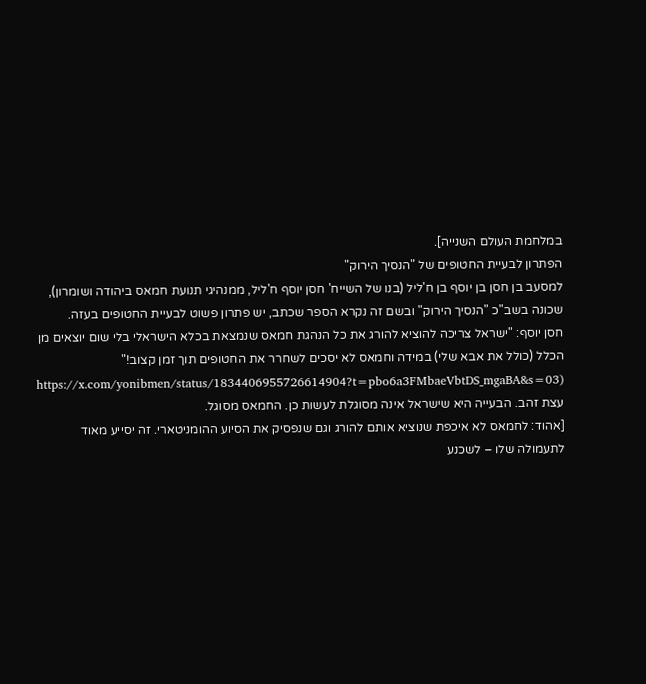במלחמת העולם השנייה].
הפתרון לבעיית החטופים של "הנסיך הירוק"
למסעב בן חסן בן יוסף בן ח'ליל (בנו של השייח' חסן יוסף ח'ליל, ממנהיגי תנועת חמאס ביהודה ושומרון), שכונה בשב"כ "הנסיך הירוק" ובשם זה נקרא הספר שכתב, יש פתרון פשוט לבעיית החטופים בעזה.
חסן יוסף: "ישראל צריכה להוציא להורג את כל הנהגת חמאס שנמצאת בכלא הישראלי בלי שום יוצאים מן הכלל (כולל את אבא שלי) במידה וחמאס לא יסכים לשחרר את החטופים תוך זמן קצוב!"
https://x.com/yonibmen/status/1834406955726614904?t=pbo6a3FMbaeVbtDS_mgaBA&s=03)
עצת זהב. הבעייה היא שישראל אינה מסוגלת לעשות כן. החמאס מסוגל.
[אהוד: לחמאס לא איכפת שנוציא אותם להורג וגם שנפסיק את הסיוע ההומניטארי. זה יסייע מאוד לתעמולה שלו – לשכנע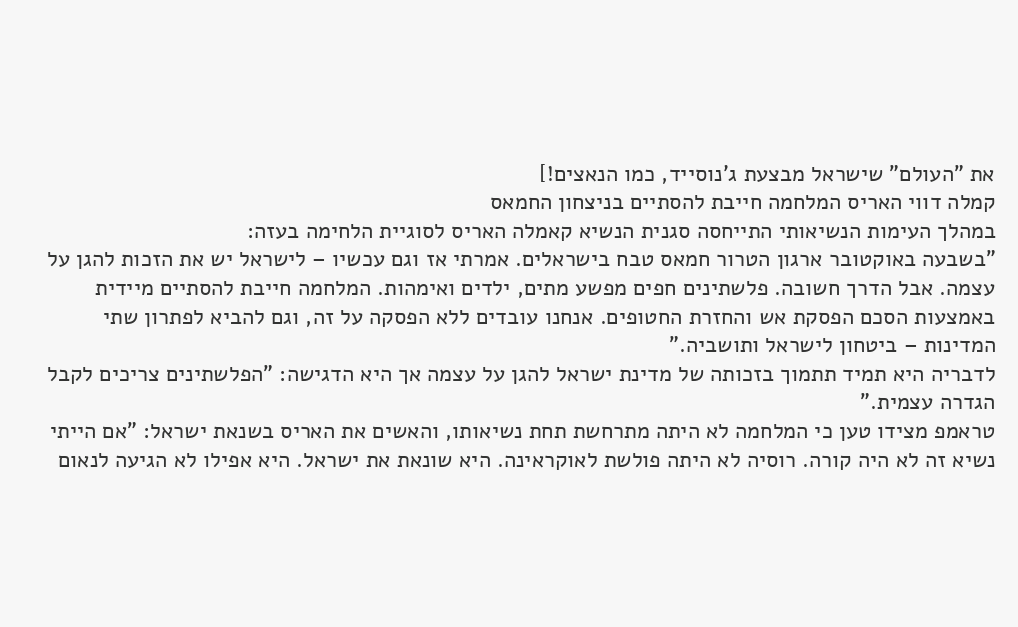את "העולם" שישראל מבצעת ג'נוסייד, כמו הנאצים!]
קמלה דווי האריס המלחמה חייבת להסתיים בניצחון החמאס
במהלך העימות הנשיאותי התייחסה סגנית הנשיא קאמלה האריס לסוגיית הלחימה בעזה:
"בשבעה באוקטובר ארגון הטרור חמאס טבח בישראלים. אמרתי אז וגם עכשיו – לישראל יש את הזכות להגן על עצמה. אבל הדרך חשובה. פלשתינים חפים מפשע מתים, ילדים ואימהות. המלחמה חייבת להסתיים מיידית באמצעות הסכם הפסקת אש והחזרת החטופים. אנחנו עובדים ללא הפסקה על זה, וגם להביא לפתרון שתי המדינות – ביטחון לישראל ותושביה."
לדבריה היא תמיד תתמוך בזכותה של מדינת ישראל להגן על עצמה אך היא הדגישה: "הפלשתינים צריכים לקבל הגדרה עצמית."
טראמפ מצידו טען כי המלחמה לא היתה מתרחשת תחת נשיאותו, והאשים את האריס בשנאת ישראל: "אם הייתי נשיא זה לא היה קורה. רוסיה לא היתה פולשת לאוקראינה. היא שונאת את ישראל. היא אפילו לא הגיעה לנאום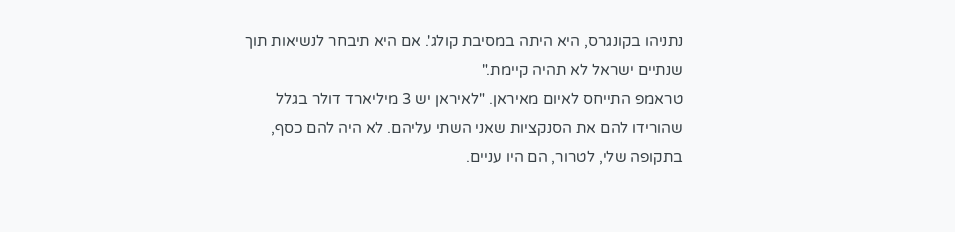נתניהו בקונגרס, היא היתה במסיבת קולג'. אם היא תיבחר לנשיאות תוך שנתיים ישראל לא תהיה קיימת."
טראמפ התייחס לאיום מאיראן. "לאיראן יש 3 מיליארד דולר בגלל שהורידו להם את הסנקציות שאני השתי עליהם. לא היה להם כסף, בתקופה שלי, לטרור, הם היו עניים.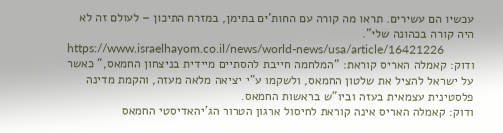עכשיו הם עשירים. תראו מה קורה עם החות'ים בתימן, במזרח התיכון – לעולם זה לא היה קורה בכהונה שלי".
https://www.israelhayom.co.il/news/world-news/usa/article/16421226
ודוק: קאמלה האריס קוראת: "המלחמה חייבת להסתיים מיידית בניצחון החמאס," כאשר על ישראל להציל את שלטון החמאס, ולשקמו ע"י יציאה מלאה מעזה, והקמת מדינה פלסטינית עצמאית בעזה וביו"ש בראשות החמאס.
ודוק: קאמלה האריס אינה קוראת לחיסול ארגון הטרור הג'יהאדיסטי החמאס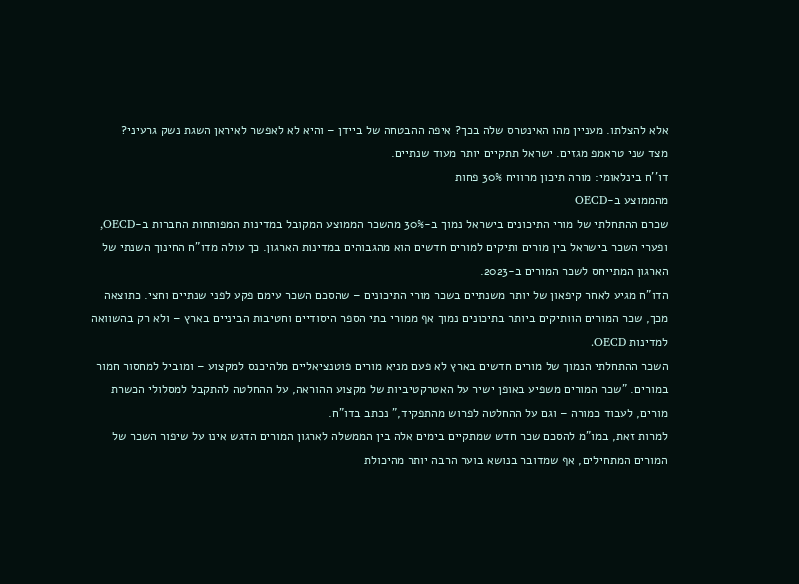אלא להצלתו. מעניין מהו האינטרס שלה בכך? איפה ההבטחה של ביידן – והיא לא לאפשר לאיראן השגת נשק גרעיני?
מצד שני טראמפ מגזים. ישראל תתקיים יותר מעוד שנתיים.
דו''ח בינלאומי: מורה תיכון מרוויח 30% פחות
מהממוצע ב-OECD
שכרם ההתחלתי של מורי התיכונים בישראל נמוך ב-30% מהשכר הממוצע המקובל במדינות המפותחות החברות ב-OECD, ופערי השכר בישראל בין מורים ותיקים למורים חדשים הוא מהגבוהים במדינות הארגון. כך עולה מדו"ח החינוך השנתי של הארגון המתייחס לשכר המורים ב-2023.
הדו"ח מגיע לאחר קיפאון של יותר משנתיים בשכר מורי התיכונים – שהסכם השכר עימם פקע לפני שנתיים וחצי. כתוצאה מכך, שכר המורים הוותיקים ביותר בתיכונים נמוך אף ממורי בתי הספר היסודיים וחטיבות הביניים בארץ – ולא רק בהשוואה למדינות OECD.
השכר ההתחלתי הנמוך של מורים חדשים בארץ לא פעם מניא מורים פוטנציאליים מלהיכנס למקצוע – ומוביל למחסור חמור במורים. "שכר המורים משפיע באופן ישיר על האטרקטיביות של מקצוע ההוראה, על ההחלטה להתקבל למסלולי הכשרת מורים, לעבוד כמורה – וגם על ההחלטה לפרוש מהתפקיד," נכתב בדו"ח.
למרות זאת, במו"מ להסכם שכר חדש שמתקיים בימים אלה בין הממשלה לארגון המורים הדגש אינו על שיפור השכר של המורים המתחילים, אף שמדובר בנושא בוער הרבה יותר מהיכולת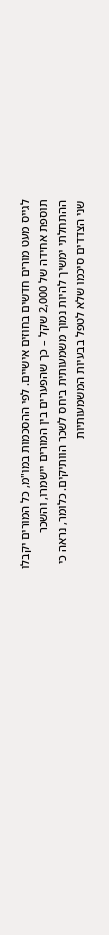לגייס מעט מורים חדשים בחוזים אישיים. לפי ההסכמות במו"מ, כל המורים יקבלו תוספת אחידה של 2,000 שקל – כך שהפערים בין המורים יישמרו, והשכר ההתחלתי ימשיך להיות נמוך משמעותית ביחס לשכר הוותיקים. כלומר, נראה כי שני הצדדים סיכמו שלא לטפל בבעיות המשמעותיות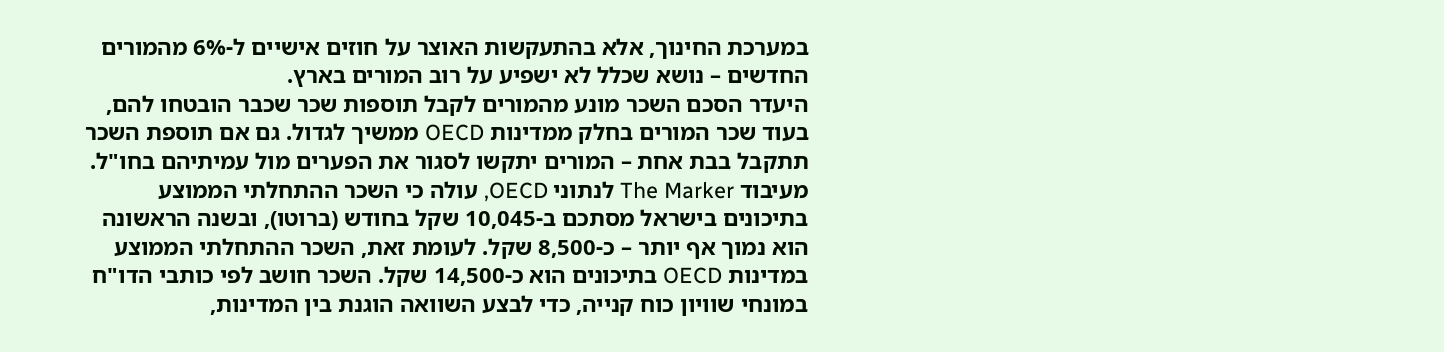במערכת החינוך, אלא בהתעקשות האוצר על חוזים אישיים ל-6% מהמורים החדשים – נושא שכלל לא ישפיע על רוב המורים בארץ.
היעדר הסכם השכר מונע מהמורים לקבל תוספות שכר שכבר הובטחו להם, בעוד שכר המורים בחלק ממדינות OECD ממשיך לגדול. גם אם תוספת השכר תתקבל בבת אחת – המורים יתקשו לסגור את הפערים מול עמיתיהם בחו"ל.
מעיבוד The Marker לנתוני OECD, עולה כי השכר ההתחלתי הממוצע בתיכונים בישראל מסתכם ב-10,045 שקל בחודש (ברוטו), ובשנה הראשונה הוא נמוך אף יותר – כ-8,500 שקל. לעומת זאת, השכר ההתחלתי הממוצע במדינות OECD בתיכונים הוא כ-14,500 שקל. השכר חושב לפי כותבי הדו"ח במונחי שוויון כוח קנייה, כדי לבצע השוואה הוגנת בין המדינות,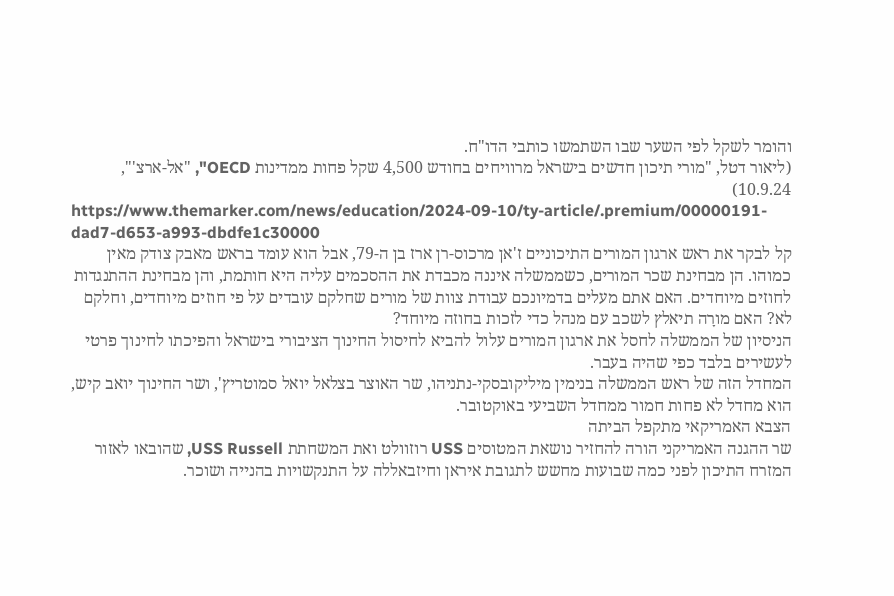והומר לשקל לפי השער שבו השתמשו כותבי הדו"ח.
(ליאור דטל, "מורי תיכון חדשים בישראל מרוויחים בחודש 4,500 שקל פחות ממדינות OECD", "אל-ארצ'", 10.9.24)
https://www.themarker.com/news/education/2024-09-10/ty-article/.premium/00000191-dad7-d653-a993-dbdfe1c30000
קל לבקר את ראש ארגון המורים התיכוניים ז'אן מרכוס-רן ארז בן ה-79, אבל הוא עומד בראש מאבק צודק מאין כמוהו. הן מבחינת שכר המורים, כשממשלה איננה מכבדת את ההסכמים עליה היא חותמת, והן מבחינת ההתנגדות לחוזים מיוחדים. האם אתם מעלים בדמיונכם עבודת צוות של מורים שחלקם עובדים על פי חוזים מיוחדים, וחלקם לא? האם מורָה תיאלץ לשכב עם מנהל כדי לזכות בחוזה מיוחד?
הניסיון של הממשלה לחסל את ארגון המורים עלול להביא לחיסול החינוך הציבורי בישראל והפיכתו לחינוך פרטי לעשירים בלבד כפי שהיה בעבר.
המחדל הזה של ראש הממשלה בנימין מיליקובסקי-נתניהו, שר האוצר בצלאל יואל סמוטריץ', ושר החינוך יואב קיש, הוא מחדל לא פחות חמור ממחדל השביעי באוקטובר.
הצבא האמריקאי מתקפל הביתה
שר ההגנה האמריקני הורה להחזיר נושאת המטוסים USS רוזוולט ואת המשחתת USS Russell, שהובאו לאזור המזרח התיכון לפני כמה שבועות מחשש לתגובת איראן וחיזבאללה על התנקשויות בהנייה ושוכר.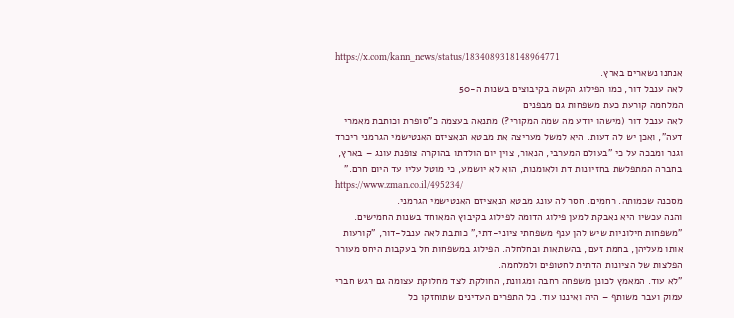https://x.com/kann_news/status/1834089318148964771
אנחנו נשארים בארץ.
לאה ענבל דור, כמו הפילוג הקשה בקיבוצים בשנות ה-50
המלחמה קורעת כעת משפחות גם מבפנים
לאה ענבל דור (מישהו יודע מה שמה המקורי?) מתנאה בעצמה כ"סופרת וכותבת מאמרי דעה", ואכן יש לה דעות. היא למשל מעריצה את מבטא הנאציזם האנטישמי הגרמני ריכרד וגנר ומבכה על כי "בעולם המערבי, הנאור, צוין יום הולדתו בהוקרה צופנת עונג – בארץ, בחברה המתפלשת בחזיונות דת ולאומנות, הוא לא יושמע, כי מוטל עליו עד היום חרם."
https://www.zman.co.il/495234/
מסכנה שכמותה. רחמים. חסר לה עונג מבטא הנאציזם האנטישמי הגרמני.
והנה עכשיו היא נאבקת למען פילוג הדומה לפילוג בקיבוץ המאוחד בשנות החמישים.
"משפחות חילוניות שיש להן ענף משפחתי ציוני-דתי," כותבת לאה ענבל-דור, "קורעות אותו מעליהן, בחמת זעם, בהשתאות ובחלחלה. הפילוג במשפחות חל בעקבות היחס מעורר הפלצות של הציונות הדתית לחטופים ולמלחמה.
"לא עוד. המאמץ לכונן משפחה רחבה ומגוונת, החולקת לצד מחלוקת עצומה גם רגש חברי עמוק ועבר משותף – היה ואיננו עוד. כל התפרים העדינים שתוחזקו כל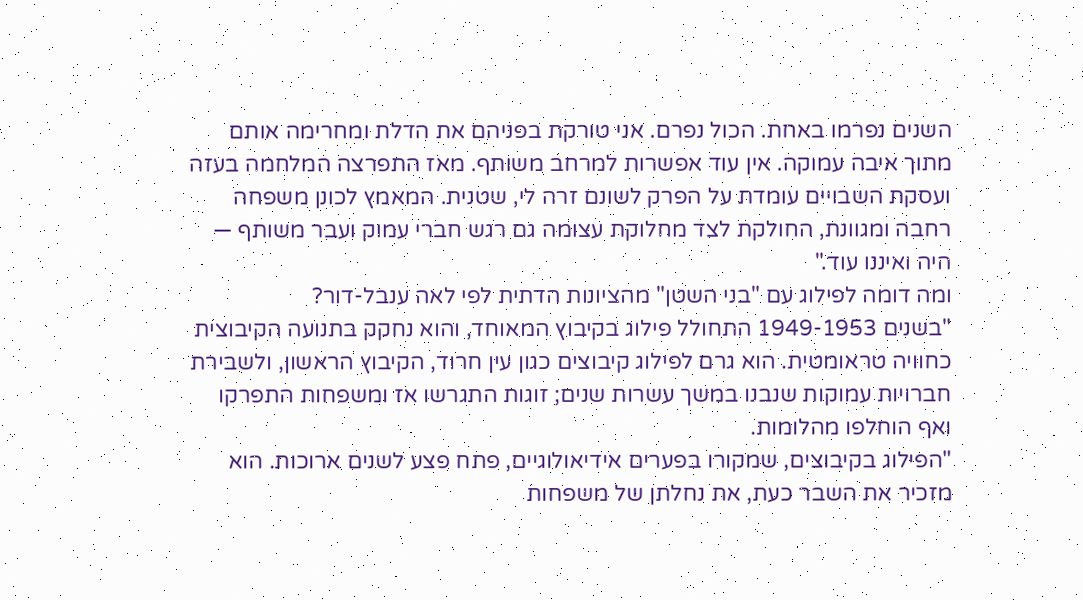השנים נפרמו באחת. הכול נפרם. אני טורקת בפניהם את הדלת ומחרימה אותם מתוך איבה עמוקה. אין עוד אפשרות למרחב משותף. מאז התפרצה המלחמה בעזה ועסקת השבויים עומדת על הפרק לשונם זרה לי, שטנית. המאמץ לכונן משפחה רחבה ומגוונת, החולקת לצד מחלוקת עצומה גם רגש חברי עמוק ועבר משותף — היה ואיננו עוד."
ומה דומה לפילוג עם "בני השטן" מהציונות הדתית לפי לאה ענבל-דור?
"בשנים 1949-1953 התחולל פילוג בקיבוץ המאוחד, והוא נחקק בתנועה הקיבוצית כחוויה טראומטית. הוא גרם לפילוג קיבוצים כגון עין חרוד, הקיבוץ הראשון, ולשבירת חברויות עמוקות שנבנו במשך עשרות שנים; זוגות התגרשו אז ומשפחות התפרקו ואף הוחלפו מהלומות.
"הפילוג בקיבוצים, שמקורו בפערים אידיאולוגיים, פתח פצע לשנים ארוכות. הוא מזכיר את השבר כעת, את נחלתן של משפחות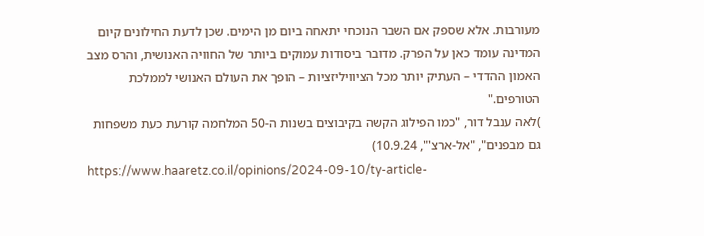מעורבות. אלא שספק אם השבר הנוכחי יתאחה ביום מן הימים. שכן לדעת החילונים קיום המדינה עומד כאן על הפרק. מדובר ביסודות עמוקים ביותר של החוויה האנושית, והרס מצב האמון ההדדי – העתיק יותר מכל הציוויליזציות – הופך את העולם האנושי לממלכת הטורפים."
)לאה ענבל דור, "כמו הפילוג הקשה בקיבוצים בשנות ה-50 המלחמה קורעת כעת משפחות גם מבפנים", "אל-ארצ'", 10.9.24)
https://www.haaretz.co.il/opinions/2024-09-10/ty-article-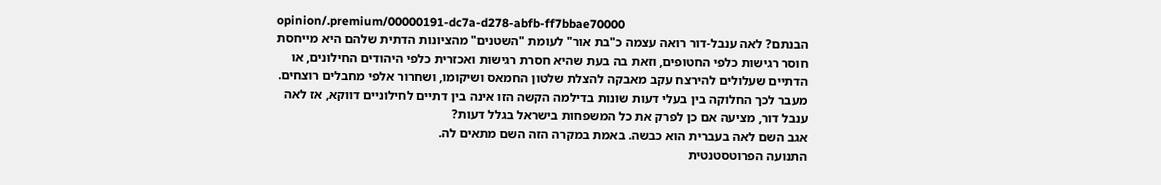opinion/.premium/00000191-dc7a-d278-abfb-ff7bbae70000
הבנתם? לאה ענבל-דור רואה עצמה כ"בת אור" לעומת "השטנים" מהציונות הדתית שלהם היא מייחסת חוסר רגישות כלפי החטופים, וזאת בה בעת שהיא חסרת רגישות ואכזרית כלפי היהודים החילונים, או הדתיים שעלולים להירצח עקב מאבקה להצלת שלטון החמאס ושיקומו, ושחרור אלפי מחבלים רוצחים.
מעבר לכך החלוקה בין בעלי דעות שונות בדילמה הקשה הזו אינה בין דתיים לחילוניים דווקא, אז לאה ענבל דור, מציעה אם כן לפרק את כל המשפחות בישראל בגלל דעות?
אגב השם לאה בעברית הוא כבשה. באמת במקרה הזה השם מתאים לה.
התנועה הפרוטסטנטית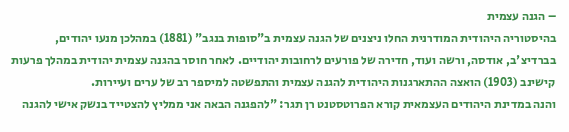– הגנה עצמית
בהיסטוריה היהודית המודרנית החלו ניצנים של הגנה עצמית ב"סופות בנגב" (1881) במהלכן מנעו יהודים, בברדיצ'ב, אודסה, ורשה ועוד, חדירה של פורעים לרחובות יהודיים. לאחר חוסר בהגנה עצמית יהודית במהלך פרעות קישינב (1903) הואצה ההתארגנות היהודית להגנה עצמית והתפשטה למיספר רב של ערים ועיירות.
והנה במדינת היהודים העצמאית קורא הפרוטסטנט רן תגר: "להפגנה הבאה אני ממליץ להצטייד בנשק אישי להגנה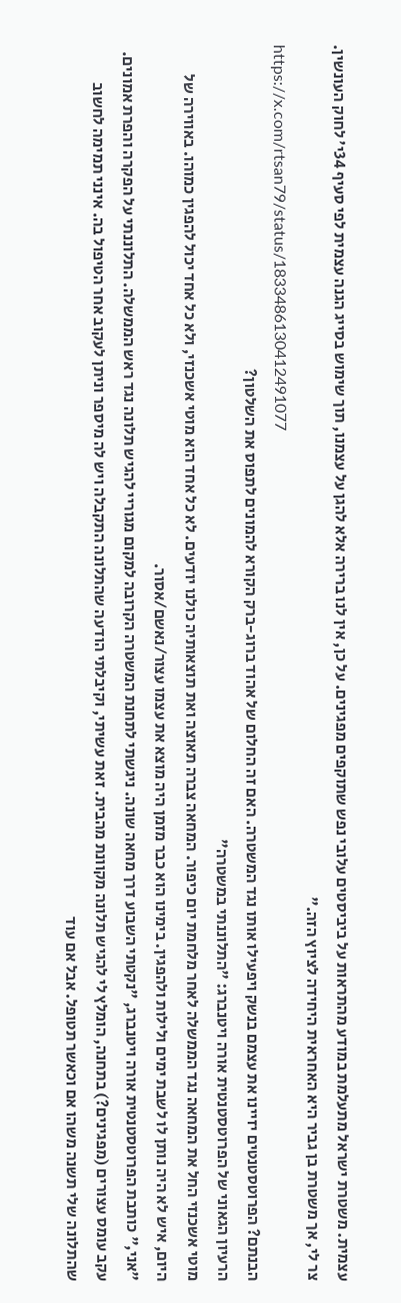עצמית. משטרת ישראל מתעלמת במודע מהתראות על ביביסטים עלובי נפש שתוקפים מפגינים. על כן, אין לנו ברירה אלא להגן על עצמנו, תוך שימוש בסייג הגנה עצמית לפי סעיף 34י׳ לחוק העונשין. צר לי, אך משטרת בן גביר היא האחראית היחידה לציוץ הזה."
https://x.com/rtsan79/status/1833486130412491077
הבנתם? הפרוטסטנטים יזיינו את עצמם בנשק ויפעילו אותו נגד המשטרה. האם זה החלום של אהוד ברוג-ברק הקורא להמונים לתפוס את השלטון?
הרעיון הגאוני של הפרוטסטנטית אורה ויטנברג: "התלוננתי במשטרה"
מוטי אשכנזי החל את המחאה נגד הממשלה לאחר מלחמת יום כיפור. המחאה צברה תאוצה ואת תוצאותיה כולנו יודעים. לא כל אחד הוא מוטי אשכנזי, ולא כל אחד יכול להפגין כמוהו. באווירה של היום, איש לא היה נותן לו לשבת ימים ולילות ולהפגין. בימינו הוא כבר מזמן היה מוצא את עצמו עצור/נאשם/אסור.
"אני," כותבת הפרוטסטנטית אורה ויטנברג, "נקטתי השבוע דרך מחאה שונה. ניגשתי לתחנת המשטרה הקרובה למקום מגוריי להגיש תלונה נגד ראש הממשלה. התלוננתי על הפקרה והפרת אמונים. עקב עומס עצורים (מפגינים?) בתחנה, הומלץ לי להגיש תלונה מקוונת מהבית. זאת עשיתי, וקיבלתי הודעה שהתלונה התקבלה ויש לה מיספר וניתן לעקוב אחר הטיפול בה. אינני תמימה לחשוב שהתלונה שלי תשנה משהו אם וכאשר תטופל. אבל אם עוד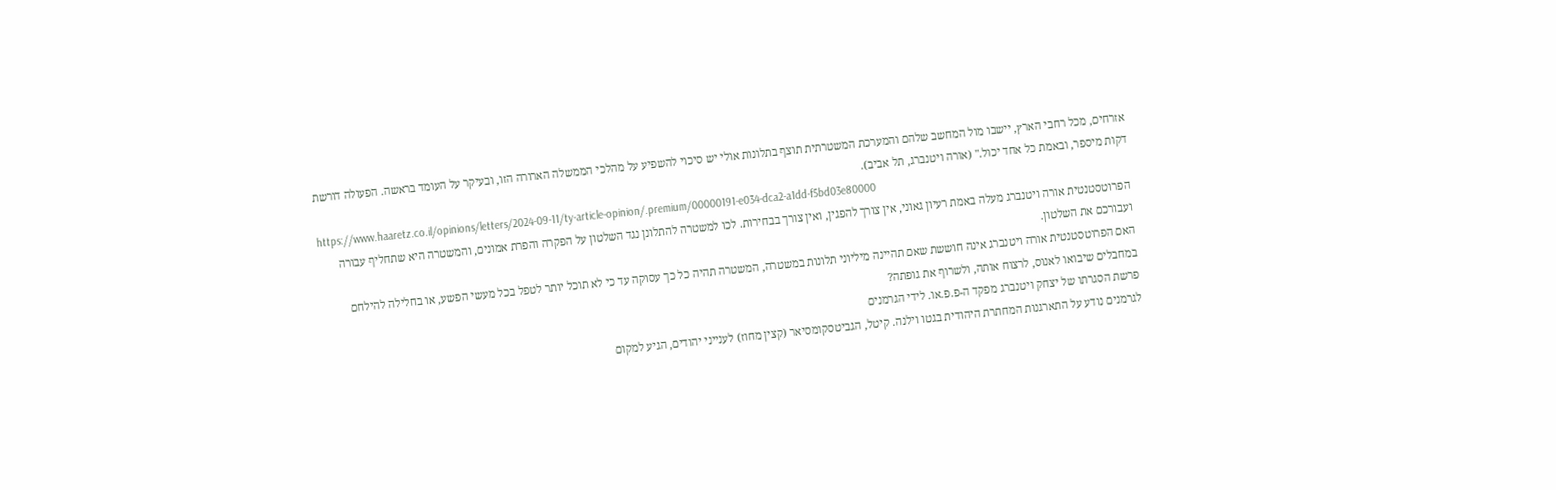אזרחים, מכל רחבי הארץ, יישבו מול המחשב שלהם והמערכת המשטרתית תוצף בתלונות אולי יש סיכוי להשפיע על מהלכי הממשלה הארורה הזו, ובעיקר על העומד בראשה. הפעולה דורשת דקות מיספר, ובאמת כל אחד יכול." (אורה ויטנברג, תל אביב).
https://www.haaretz.co.il/opinions/letters/2024-09-11/ty-article-opinion/.premium/00000191-e034-dca2-a1dd-f5bd03e80000
הפרוטסטנטית אורה ויטנברג מעלה באמת רעיון גאוני, אין צורך להפגין, ואין צורך בבחירות. לכו למשטרה להתלונן נגד השלטון על הפקרה והפרת אמונים, והמשטרה היא שתחליף עבורה ועבורכם את השלטון.
האם הפרוטסטנטית אורה ויטנברג אינה חוששת שאם תהיינה מיליוני תלונות במשטרה, המשטרה תהיה כל כך עסוקה עד כי לא תוכל יותר לטפל בכל מעשי הפשע, או בחלילה להילחם במחבלים שיבואו לאנוס, לרצוח אותה, ולשרוף את גופתה?
פרשת הסגרתו של יצחק ויטנברג מפקד ה-פ.פ.או. לידי הגרמנים
לגרמנים נודע על התארגנות המחתרת היהודית בגטו וילנה. קיטל, הגביטסקומסיאר (קצין מחוז) לענייני יהודים, הגיע למקום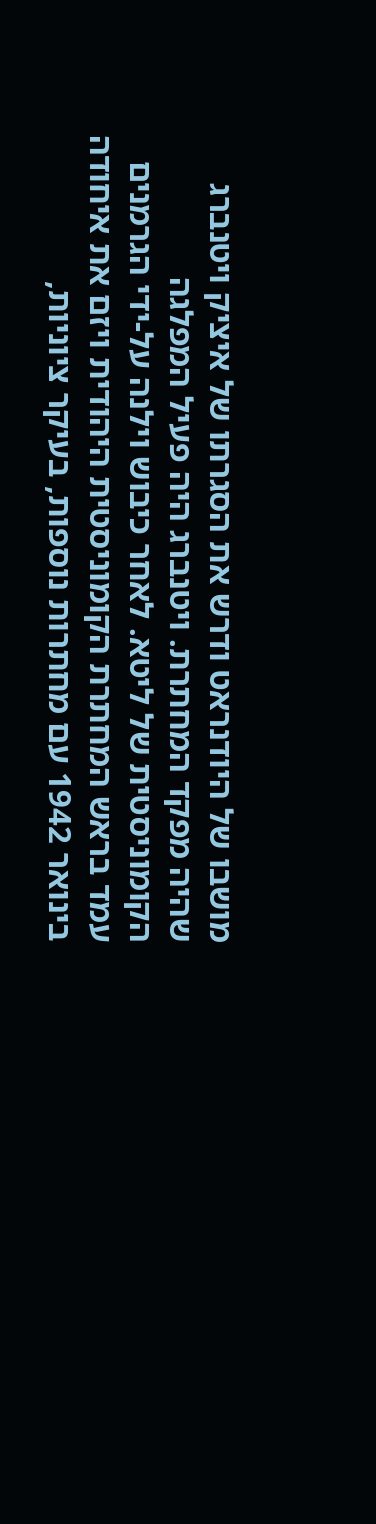מושבו של היודנראט ודרש את הסגרתו של איציק ויטנברג שהיה מפקד המחתרת. ויטנברג היה פעיל המפלגה הקומוניסטית של ליטא. לאחר כיבוש וילנה על-ידי הגרמנים עמד בראש המחתרת הקומוניסטית היהודית ויזם את איחודה בינואר 1942 עם מחתרות נוספות, בעיקר ציוניות,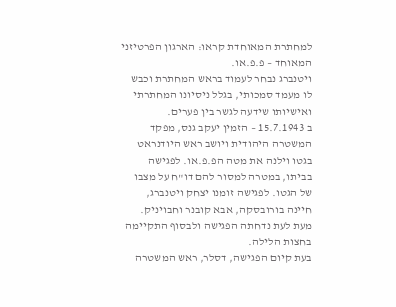למחתרת המאוחדת קראו: הארגון הפרטיזני המאוחד – פ.פ.או.
ויטנברג נבחר לעמוד בראש המחתרת וכבש לו מעמד סמכותי, בגלל ניסיונו המחתרתי ואישיותו שידעה לגשר בין פערים.
ב 15.7.1943 – הזמין יעקב גנס, מפקד המשטרה היהודית ויושב ראש היודנראט בגטו וילנה את מטה הפ.פ.או. לפגישה בביתו, במטרה למסור להם דו"ח על מצבו של הגטו. לפגישה זומנו יצחק ויטנברג, חיינה בורובסקה, אבא קובנר וחבויניק. מעת לעת נדחתה הפגישה ולבסוף התקיימה בחצות הלילה.
בעת קיום הפגישה, דסלר, ראש המשטרה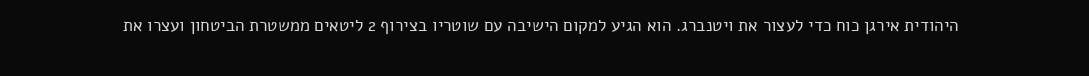היהודית אירגן כוח כדי לעצור את ויטנברג. הוא הגיע למקום הישיבה עם שוטריו בצירוף 2 ליטאים ממשטרת הביטחון ועצרו את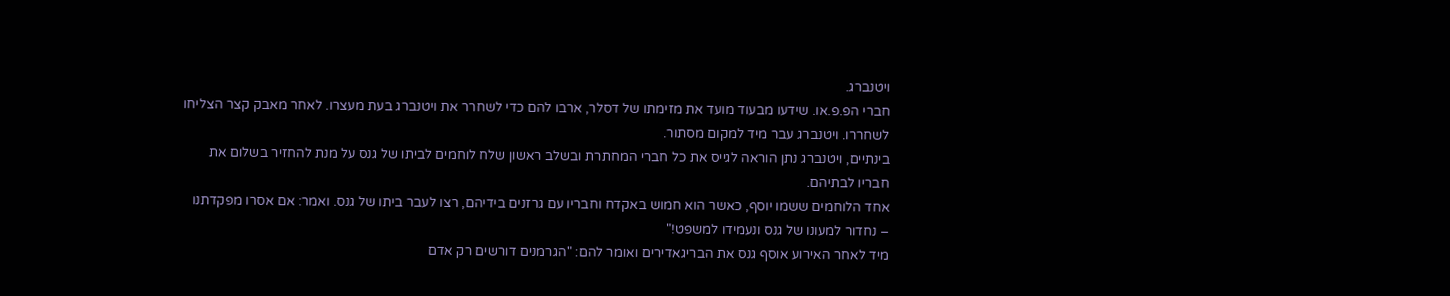ויטנברג.
חברי הפ.פ.או. שידעו מבעוד מועד את מזימתו של דסלר, ארבו להם כדי לשחרר את ויטנברג בעת מעצרו. לאחר מאבק קצר הצליחו לשחררו. ויטנברג עבר מיד למקום מסתור.
בינתיים, ויטנברג נתן הוראה לגייס את כל חברי המחתרת ובשלב ראשון שלח לוחמים לביתו של גנס על מנת להחזיר בשלום את חבריו לבתיהם.
אחד הלוחמים ששמו יוסף, כאשר הוא חמוש באקדח וחבריו עם גרזנים בידיהם, רצו לעבר ביתו של גנס. ואמר: אם אסרו מפקדתנו – נחדור למעונו של גנס ונעמידו למשפט!"
מיד לאחר האירוע אוסף גנס את הבריגאדירים ואומר להם: "הגרמנים דורשים רק אדם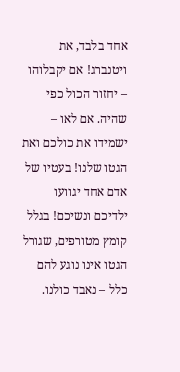אחד בלבד, את ויטנברג! אם יקבלוהו – יחזור הכול כפי שהיה. אם לאו – ישמידו את כולכם ואת הגטו שלנו! בעטיו של אדם אחד יגוועו ילדיכם ונשיכם! בגלל קומץ מטורפים, שגורל הגטו אינו נוגע להם כלל – נאבד כולנו.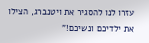עזרו לנו להסגיר את ויטנברג, הצילו את ילדיכם ונשיכם!"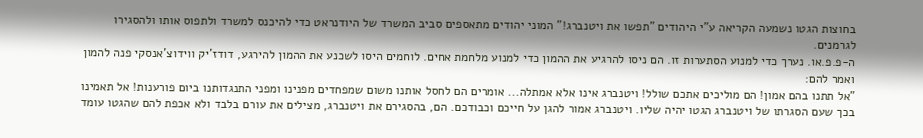בחוצות הגטו נשמעה הקריאה ע"י היהודים "תפשו את ויטנברג!" המוני יהודים מתאספים סביב המשרד של היודנראט כדי להיכנס למשרד ולתפוס אותו ולהסגירו לגרמנים.
ה-פ.פ.או. נערך כדי למנוע הסתערות זו. הם ניסו להרגיע את ההמון כדי למנוע מלחמת אחים. לוחמים היסו לשכנע את ההמון להירגע, דודז'יק ווידוצ'אנסקי פנה להמון ואמר להם:
"אל תתנו בהם אמון! הם מוליכים אתכם שולל! ויטנברג אינו אלא אמתלה... אומרים הם לחסל אותנו משום שמפחדים מפנינו ומפני התנגדותנו ביום פורענות! אל תאמינו בכך שעם הסגרתו של ויטנברג הגטו יהיה שליו. ויטנברג אמור להגן על חייכם וכבודכם. הם, בהסגירם את ויטנברג, מצילים את עורם בלבד ולא אכפת להם שהגטו עומד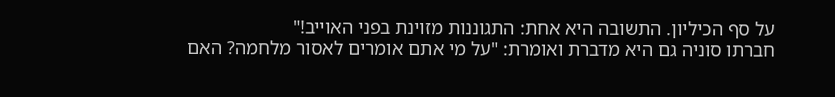על סף הכיליון. התשובה היא אחת: התגוננות מזוינת בפני האוייב!"
חברתו סוניה גם היא מדברת ואומרת: "על מי אתם אומרים לאסור מלחמה? האם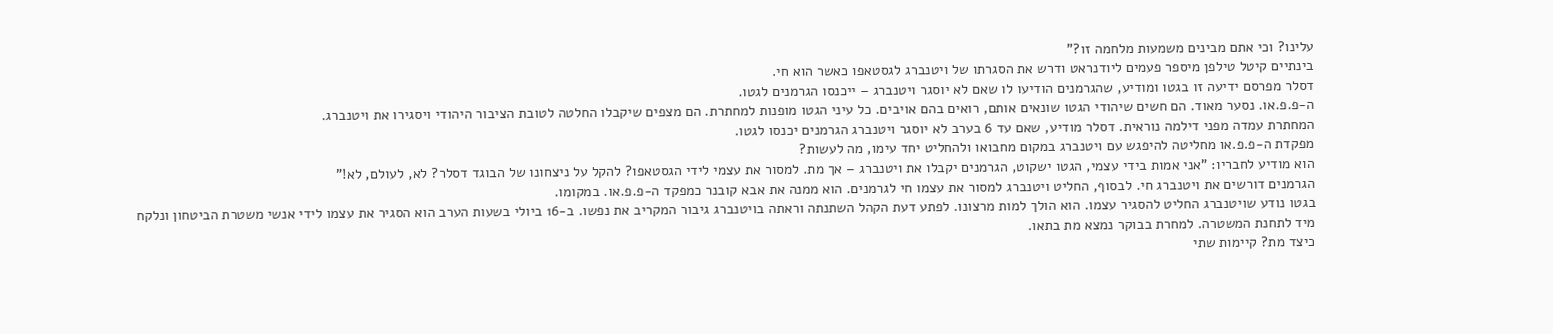עלינו? וכי אתם מבינים משמעות מלחמה זו?"
בינתיים קיטל טילפן מיספר פעמים ליודנראט ודרש את הסגרתו של ויטנברג לגסטאפו כאשר הוא חי.
דסלר מפרסם ידיעה זו בגטו ומודיע, שהגרמנים הודיעו לו שאם לא יוסגר ויטנברג – ייכנסו הגרמנים לגטו.
ה-פ.פ.או. נסער מאוד. הם חשים שיהודי הגטו שונאים אותם, רואים בהם אויבים. כל עיני הגטו מופנות למחתרת. הם מצפים שיקבלו החלטה לטובת הציבור היהודי ויסגירו את ויטנברג.
המחתרת עמדה מפני דילמה נוראית. דסלר מודיע, שאם עד 6 בערב לא יוסגר ויטנברג הגרמנים יכנסו לגטו.
מפקדת ה-פ.פ.או מחליטה להיפגש עם ויטנברג במקום מחבואו ולהחליט יחד עימו, מה לעשות?
הוא מודיע לחבריו: "אני אמות בידי עצמי, הגטו ישקוט, הגרמנים יקבלו את ויטנברג – אך מת. למסור את עצמי לידי הגסטאפו? להקל על ניצחונו של הבוגד דסלר? לא, לעולם, לא!"
הגרמנים דורשים את ויטנברג חי. לבסוף, החליט ויטנברג למסור את עצמו חי לגרמנים. הוא ממנה את אבא קובנר כמפקד ה-פ.פ.או. במקומו.
בגטו נודע שויטנברג החליט להסגיר עצמו. הוא הולך למות מרצונו. לפתע דעת הקהל השתנתה וראתה בויטנברג גיבור המקריב את נפשו. ב-16 ביולי בשעות הערב הוא הסגיר את עצמו לידי אנשי משטרת הביטחון ונלקח מיד לתחנת המשטרה. למחרת בבוקר נמצא מת בתאו.
כיצד מת? קיימות שתי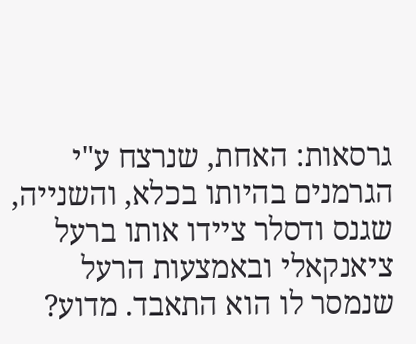גרסאות: האחת, שנרצח ע"י הגרמנים בהיותו בכלא, והשנייה, שגנס ודסלר ציידו אותו ברעל ציאנקאלי ובאמצעות הרעל שנמסר לו הוא התאבד. מדוע?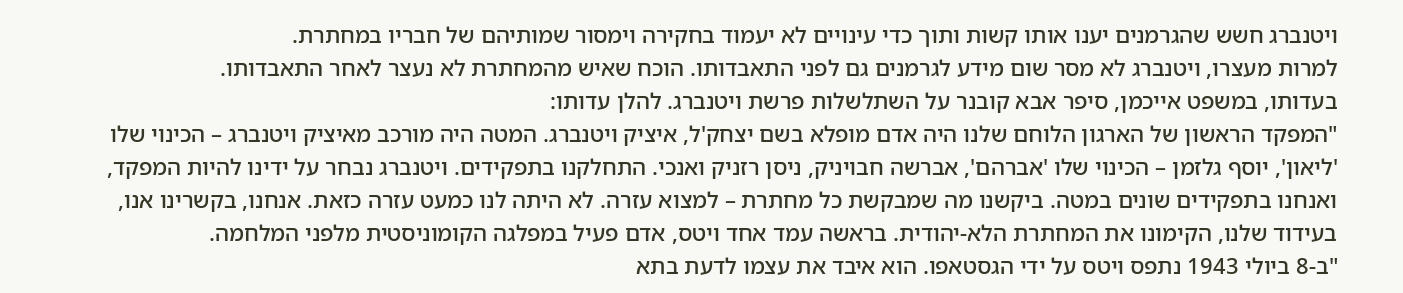ויטנברג חשש שהגרמנים יענו אותו קשות ותוך כדי עינויים לא יעמוד בחקירה וימסור שמותיהם של חבריו במחתרת.
למרות מעצרו, ויטנברג לא מסר שום מידע לגרמנים גם לפני התאבדותו. הוכח שאיש מהמחתרת לא נעצר לאחר התאבדותו.
בעדותו, במשפט אייכמן, סיפר אבא קובנר על השתלשלות פרשת ויטנברג. להלן עדותו:
"המפקד הראשון של הארגון הלוחם שלנו היה אדם מופלא בשם יצחק'ל, איציק ויטנברג. המטה היה מורכב מאיציק ויטנברג – הכינוי שלו 'ליאון', יוסף גלזמן – הכינוי שלו 'אברהם', אברשה חבויניק, ניסן רזניק ואנכי. התחלקנו בתפקידים. ויטנברג נבחר על ידינו להיות המפקד, ואנחנו בתפקידים שונים במטה. ביקשנו מה שמבקשת כל מחתרת – למצוא עזרה. לא היתה לנו כמעט עזרה כזאת. אנחנו, בקשרינו אנו, בעידוד שלנו, הקימונו את המחתרת הלא-יהודית. בראשה עמד אחד ויטס, אדם פעיל במפלגה הקומוניסטית מלפני המלחמה.
"ב-8 ביולי 1943 נתפס ויטס על ידי הגסטאפו. הוא איבד את עצמו לדעת בתא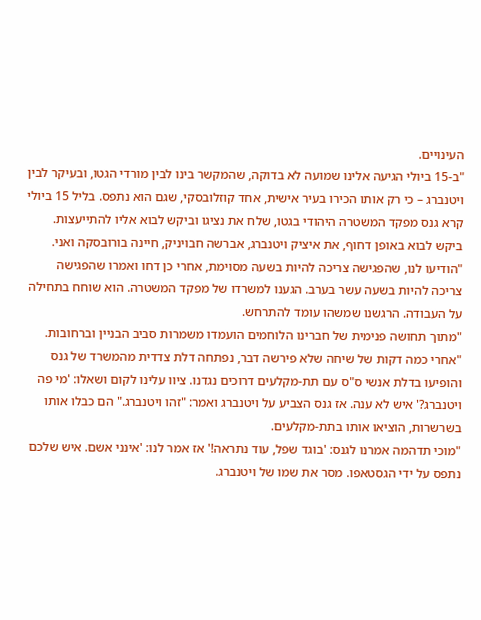העינויים.
"ב-15 ביולי הגיעה אלינו שמועה לא בדוקה, שהמקשר בינו לבין מורדי הגטו, ובעיקר לבין ויטנברג – כי רק אותו הכירו בעיר אישית, אחד קוזלובסקי, שגם הוא נתפס. בליל 15 ביולי קרא גנס מפקד המשטרה היהודי בגטו, שלח את נציגו וביקש לבוא אליו להתייעצות. ביקש לבוא באופן דחוף, את איציק ויטנברג, אברשה חבויניק, חיינה בורובסקה ואני.
"הודיעו לנו, שהפגישה צריכה להיות בשעה מסוימת, אחרי כן דחו ואמרו שהפגישה צריכה להיות בשעה עשר בערב. הגענו למשרדו של מפקד המשטרה. הוא שוחח בתחילה על העבודה. הרגשנו שמשהו עומד להתרחש.
"מתוך תחושה פנימית של חברינו הלוחמים הועמדו משמרות סביב הבניין וברחובות.
"אחרי כמה דקות של שיחה שלא פירשה דבר, נפתחה דלת צדדית מהמשרד של גנס והופיעו בדלת אנשי ס"ס עם תת-מקלעים דרוכים נגדנו. ציוו עלינו לקום ושאלו: 'מי פה ויטנברג?' איש לא ענה. אז גנס הצביע על ויטנברג ואמר: "זהו ויטנברג." הם כבלו אותו בשרשרות, הוציאו אותו בתת-מקלעים.
"מוכי תדהמה אמרנו לגנס: 'בוגד שפל, עוד נתראה!' אז אמר לנו: 'אינני אשם. איש שלכם נתפס על ידי הגסטאפו. מסר את שמו של ויטנברג.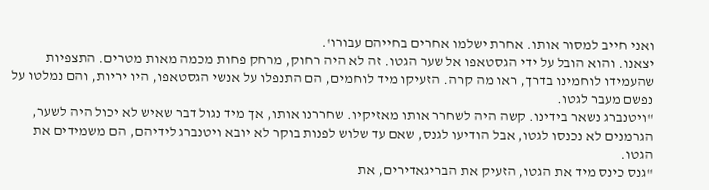ואני חייב למסור אותו. אחרת ישלמו אחרים בחייהם עבורו'.
יצאנו. והוא הובל על ידי הגסטאפו אל שער הגטו. זה לא היה רחוק, מרחק פחות מכמה מאות מטרים. התצפיות שהעמידו לוחמינו בדרך, ראו מה קרה. הזעיקו מיד לוחמים, הם התנפלו על אנשי הגסטאפו, היו יריות, והם נמלטו על נפשם מעבר לגטו.
"ויטנברג נשאר בידינו. קשה היה לשחרר אותו מאזיקיו. שחררנו אותו, אך מיד נגול דבר שאיש לא יכול היה לשער, הגרמנים לא נכנסו לגטו, אבל הודיעו לגנס, שאם עד שלוש לפנות בוקר לא יובא ויטנברג לידיהם, הם משמידים את הגטו.
"גנס כינס מיד את הגטו, הזעיק את הבריגאדירים, את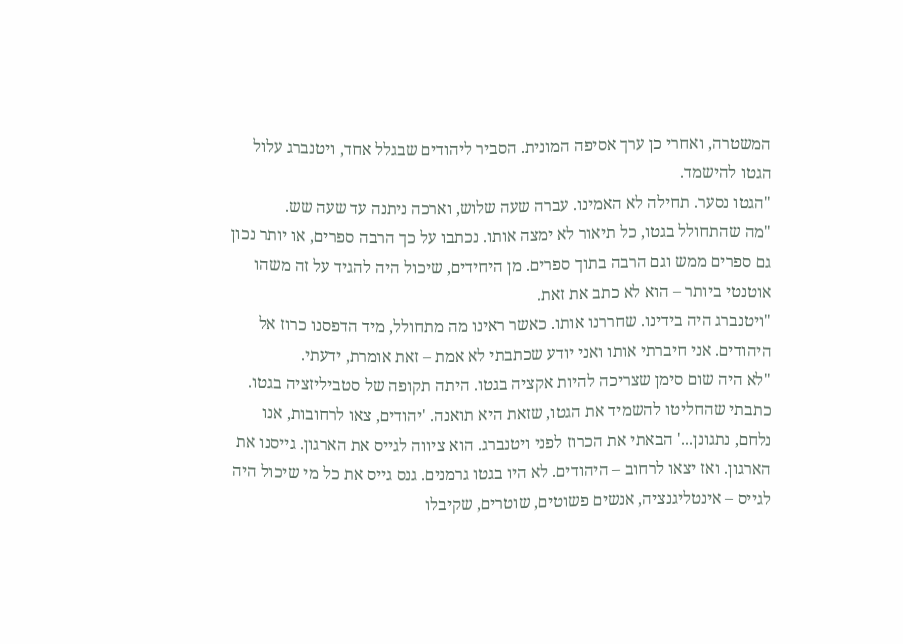המשטרה, ואחרי כן ערך אסיפה המונית. הסביר ליהודים שבגלל אחד, ויטנברג עלול הגטו להישמד.
"הגטו נסער. תחילה לא האמינו. עברה שעה שלוש, וארכה ניתנה עד שעה שש.
"מה שהתחולל בגטו, כל תיאור לא ימצה אותו. נכתבו על כך הרבה ספרים, או יותר נכון גם ספרים ממש וגם הרבה בתוך ספרים. מן היחידים, שיכול היה להגיד על זה משהו אוטנטי ביותר – הוא לא כתב את זאת.
"ויטנברג היה בידינו. שחררנו אותו. כאשר ראינו מה מתחולל, מיד הדפסנו כרוז אל היהודים. אני חיברתי אותו ואני יודע שכתבתי לא אמת – זאת אומרת, ידעתי.
"לא היה שום סימן שצריכה להיות אקציה בגטו. היתה תקופה של סטביליזציה בגטו. כתבתי שהחליטו להשמיד את הגטו, שזאת היא תואנה. 'יהודים, צאו לרחובות, אנו נלחם, נתגונן...' הבאתי את הכרוז לפני ויטנברג. הוא ציווה לגייס את הארגון. גייסנו את הארגון. ואז יצאו לרחוב – היהודים. לא היו בגטו גרמנים. גנס גייס את כל מי שיכול היה לגייס – אינטליגנציה, אנשים פשוטים, שוטרים, שקיבלו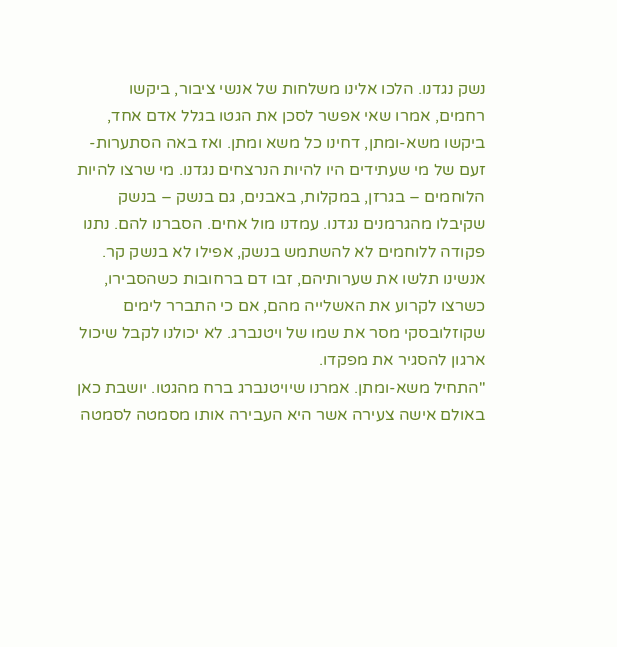נשק נגדנו. הלכו אלינו משלחות של אנשי ציבור, ביקשו רחמים, אמרו שאי אפשר לסכן את הגטו בגלל אדם אחד, ביקשו משא-ומתן, דחינו כל משא ומתן. ואז באה הסתערות-זעם של מי שעתידים היו להיות הנרצחים נגדנו. מי שרצו להיות הלוחמים – בגרזן, במקלות, באבנים, גם בנשק – בנשק שקיבלו מהגרמנים נגדנו. עמדנו מול אחים. הסברנו להם. נתנו פקודה ללוחמים לא להשתמש בנשק, אפילו לא בנשק קר. אנשינו תלשו את שערותיהם, זבו דם ברחובות כשהסבירו, כשרצו לקרוע את האשלייה מהם, אם כי התברר לימים שקוזלובסקי מסר את שמו של ויטנברג. לא יכולנו לקבל שיכול ארגון להסגיר את מפקדו.
"התחיל משא-ומתן. אמרנו שיויטנברג ברח מהגטו. יושבת כאן באולם אישה צעירה אשר היא העבירה אותו מסמטה לסמטה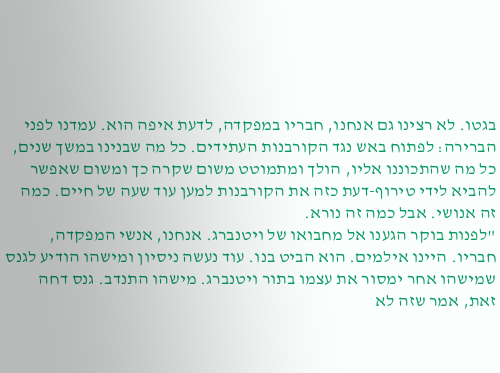בגטו. לא רצינו גם אנחנו, חבריו במפקדה, לדעת איפה הוא. עמדנו לפני הברירה: לפתוח באש נגד הקורבנות העתידים. כל מה שבנינו במשך שנים, כל מה שהתכוננו אליו, הולך ומתמוטט משום שקרה כך ומשום שאפשר להביא לידי טירוף-דעת כזה את הקורבנות למען עוד שעה של חיים. כמה זה אנושי. אבל כמה זה נורא.
"לפנות בוקר הגענו אל מחבואו של ויטנברג. אנחנו, אנשי המפקדה, חבריו. היינו אילמים. הוא הביט בנו. עוד נעשה ניסיון ומישהו הודיע לגנס שמישהו אחר ימסור את עצמו בתור ויטנברג. מישהו התנדב. גנס דחה זאת, אמר שזה לא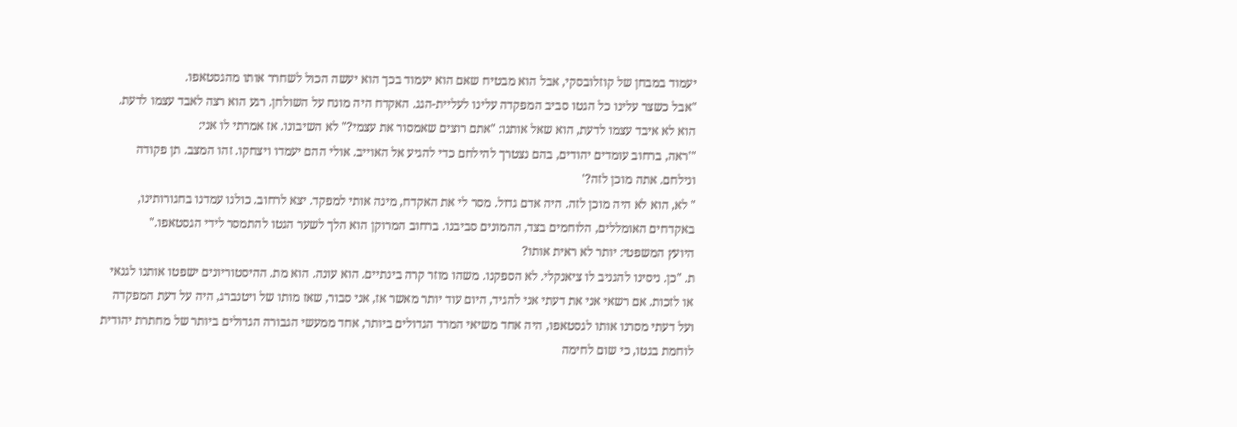יעמוד במבחן של קוזלובסקי, אבל הוא מבטיח שאם הוא יעמוד בכך הוא יעשה הכול לשחרר אותו מהגסטאפו.
"אבל כשצר עלינו כל הגטו סביב המפקדה עלינו לעליית-הגג. האקדח היה מונח על השולחן. רגע הוא רצה לאבד עצמו לדעת. הוא לא איבד עצמו לדעת, הוא שאל אותנו: "אתם רוצים שאמסור את עצמי?" לא השיבונו. אז אמרתי לו אני:
"'ראה, ברחוב עומדים יהודים, בהם נצטרך להילחם כדי להגיע אל האוייב. אולי ההם יעמדו ויצחקו. זהו המצב. תן פקודה ונילחם. אתה מוכן לזה?'
" לא, הוא לא היה מוכן לזה. היה אדם גדול. מסר לי את האקדח, מינה אותי למפקד. יצא לרחוב. כולנו עמדנו בחגורותינו, באקדחים האומללים, הלוחמים בצד, ההמונים סביבנו. ברחוב המרוקן הוא הלך לשער הגטו להתמסר לידי הגסטאפו."
היועץ המשפטי: יותר לא ראית אותו?
ת. "כן. ניסינו להגניב לו ציאנקלי. לא הספקנו. משהו מוזר קרה בינתיים. הוא עונה. הוא מת. ההיסטוריונים ישפטו אותנו לגנאי או לזכות. אם רשאי אני את דעתי אני להגיד, היום עוד יותר מאשר אז, אני סבור, שאז מותו של ויטנברג, היה על דעת המפקדה ועל דעתי מסרנו אותו לגסטאפו, היה אחד משיאי המרד הגדולים ביותר, אחד ממעשי הגבורה הגדולים ביותר של מחתרת יהודית לוחמת בגטו, כי שום לחימה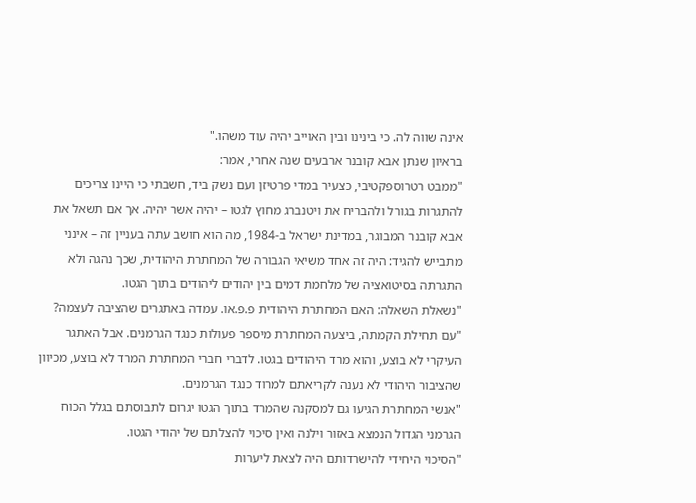אינה שווה לה. כי בינינו ובין האוייב יהיה עוד משהו."
בראיון שנתן אבא קובנר ארבעים שנה אחרי, אמר:
"ממבט רטרוספקטיבי, כצעיר במדי פרטיזן ועם נשק ביד, חשבתי כי היינו צריכים להתגרות בגורל ולהבריח את ויטנברג מחוץ לגטו – יהיה אשר יהיה. אך אם תשאל את אבא קובנר המבוגר, במדינת ישראל ב-1984, מה הוא חושב עתה בעניין זה – אינני מתבייש להגיד: היה זה אחד משיאי הגבורה של המחתרת היהודית, שכך נהגה ולא התגרתה בסיטואציה של מלחמת דמים בין יהודים ליהודים בתוך הגטו.
"נשאלת השאלה: האם המחתרת היהודית פ.פ.או. עמדה באתגרים שהציבה לעצמה?
"עם תחילת הקמתה, ביצעה המחתרת מיספר פעולות כנגד הגרמנים. אבל האתגר העיקרי לא בוצע, והוא מרד היהודים בגטו. לדברי חברי המחתרת המרד לא בוצע, מכיוון שהציבור היהודי לא נענה לקריאתם למרוד כנגד הגרמנים.
"אנשי המחתרת הגיעו גם למסקנה שהמרד בתוך הגטו יגרום לתבוסתם בגלל הכוח הגרמני הגדול הנמצא באזור וילנה ואין סיכוי להצלתם של יהודי הגטו.
"הסיכוי היחידי להישרדותם היה לצאת ליערות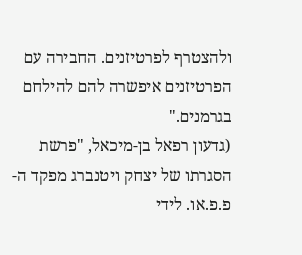ולהצטרף לפרטיזנים. החבירה עם הפרטיזנים איפשרה להם להילחם בגרמנים."
(גדעון רפאל בן-מיכאל, "פרשת הסגרתו של יצחק ויטנברג מפקד ה-פ.פ.או. לידי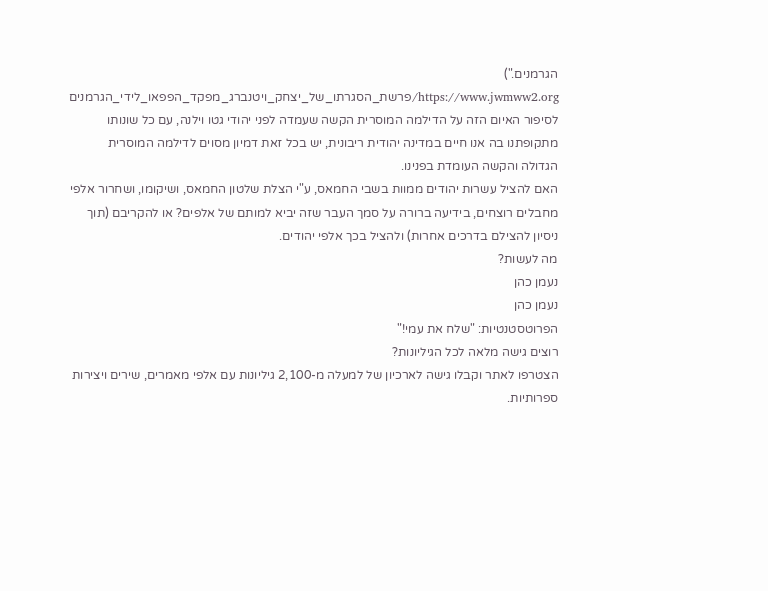הגרמנים.")
https://www.jwmww2.org/פרשת_הסגרתו_של_יצחק_ויטנברג_מפקד_הפפאו_לידי_הגרמנים
לסיפור האיום הזה על הדילמה המוסרית הקשה שעמדה לפני יהודי גטו וילנה, עם כל שונותו מתקופתנו בה אנו חיים במדינה יהודית ריבונית, יש בכל זאת דמיון מסוים לדילמה המוסרית הגדולה והקשה העומדת בפנינו.
האם להציל עשרות יהודים ממוות בשבי החמאס, ע"י הצלת שלטון החמאס, ושיקומו, ושחרור אלפי מחבלים רוצחים, בידיעה ברורה על סמך העבר שזה יביא למותם של אלפים? או להקריבם (תוך ניסיון להצילם בדרכים אחרות) ולהציל בכך אלפי יהודים.
מה לעשות?
נעמן כהן
נעמן כהן
הפרוטסטנטיות: "שלח את עמי!"
רוצים גישה מלאה לכל הגיליונות?
הצטרפו לאתר וקבלו גישה לארכיון של למעלה מ-2,100 גיליונות עם אלפי מאמרים, שירים ויצירות ספרותיות.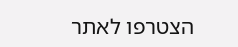הצטרפו לאתר